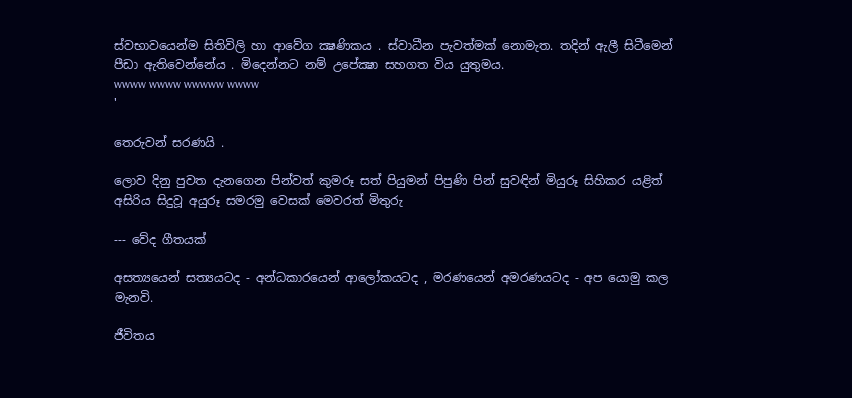ස්වභාවයෙන්ම සිතිවිලි හා ආවේග ක්‍ෂණිකය . ස්වාධීන පැවත්මක් නොමැත. තදින් ඇලී සිටීමෙන් පීඩා ඇතිවෙන්නේය . මිදෙන්නට නම් උපේක්‍ෂා සහගත විය යුතුමය.
wwww wwww wwwww wwww
'

තෙරුවන් සරණයි .

ලොව දිනු පුවත දැනගෙන පින්වත් කුමරූ සත් පියුමන් පිපුණි පින් සුවඳින් මියුරූ සිහිකර යළිත් අසිරිය සිදුවූ අයුරූ සමරමු වෙසක් මෙවරත් මිතුරු

--- වේද ගීතයක්

අසත්‍යයෙන් සත්‍යයටද - අන්ධකාරයෙන් ආලෝකයටද , මරණයෙන් අමරණයටද - අප යොමු කල මැනවි.

ජීවිතය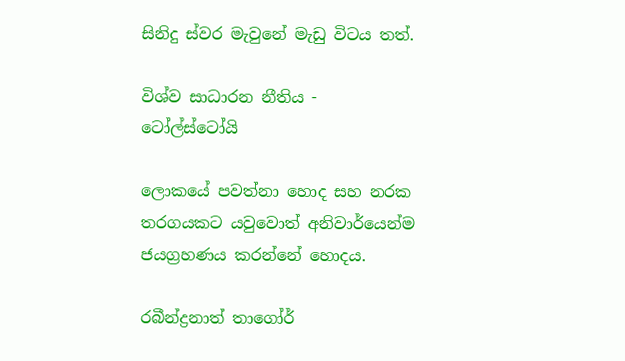සිනිදු ස්වර මැවුනේ මැඩු විටය තත්.

විශ්ව සාධාරන නීතිය - ටෝල්ස්ටෝයි

ලොකයේ පවත්නා හොද සහ නරක තරගයකට යවුවොත් අනිවාර්යෙන්ම ජයග්‍රහණය කරන්නේ හොදය.

රබීන්ද්‍රනාත් තාගෝර්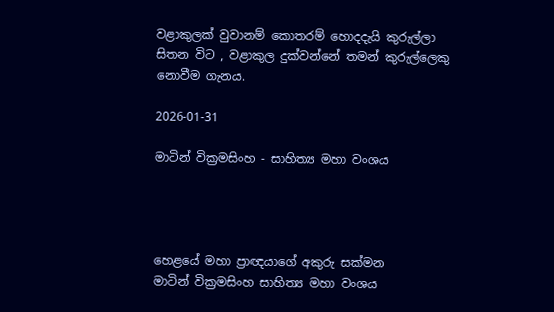වළාකුලක් වුවානම් කොතරම් හොදදැයි කුරුල්ලා සිතන විට , වළාකුල දුක්වන්නේ තමන් කුරුල්ලෙකු නොවීම ගැනය.

2026-01-31

මාටින් වික්‍රමසිංහ - සාහිත්‍ය මහා වංශය




හෙළයේ මහා ප්‍රාඥයාගේ අකුරු සක්මන
මාටින් වික්‍රමසිංහ සාහිත්‍ය මහා වංශය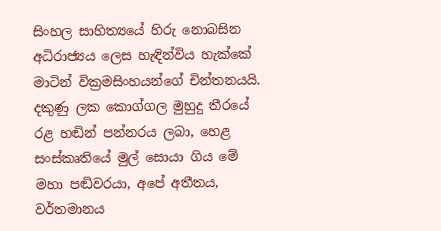සිංහල සාහිත්‍යයේ හිරු නොබසින අධිරාජ්‍යය ලෙස හැඳින්විය හැක්කේ මාටින් වික්‍රමසිංහයන්ගේ චින්තනයයි. දකුණු ලක කොග්ගල මුහුදු තීරයේ රළ හඬින් පන්නරය ලබා, හෙළ සංස්කෘතියේ මුල් සොයා ගිය මේ මහා පඬිවරයා, අපේ අතීතය, වර්තමානය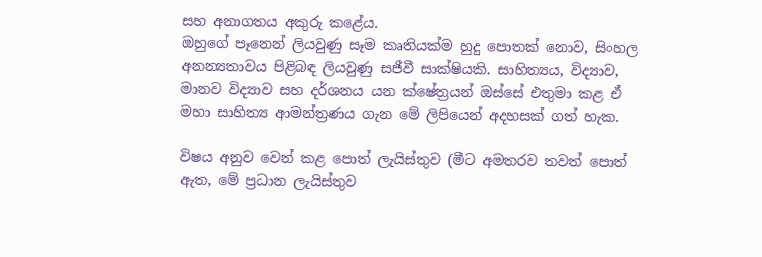සහ අනාගතය අකුරු කළේය.
ඔහුගේ පෑනෙන් ලියවුණු සෑම කෘතියක්ම හුදු පොතක් නොව, සිංහල අනන්‍යතාවය පිළිබඳ ලියවුණු සජීවී සාක්ෂියකි. සාහිත්‍යය, විද්‍යාව, මානව විද්‍යාව සහ දර්ශනය යන ක්ෂේත්‍රයන් ඔස්සේ එතුමා කළ ඒ මහා සාහිත්‍ය ආමන්ත්‍රණය ගැන මේ ලිපියෙන් අදහසක් ගත් හැක.

විෂය අනුව වෙන් කළ පොත් ලැයිස්තුව (මීට අමතරව තවත් පොත් ඇත, මේ ප්‍රධාන ලැයිස්තුව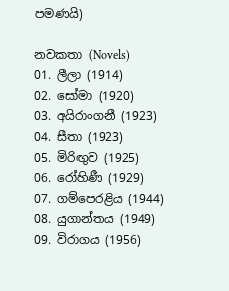පමණයි)

නවකතා (Novels)
01. ලීලා (1914)
02. සෝමා (1920)
03. අයිරාංගනී (1923)
04. සීතා (1923)
05. මිරිඟුව (1925)
06. රෝහිණී (1929)
07. ගම්පෙරළිය (1944)
08. යුගාන්තය (1949)
09. විරාගය (1956)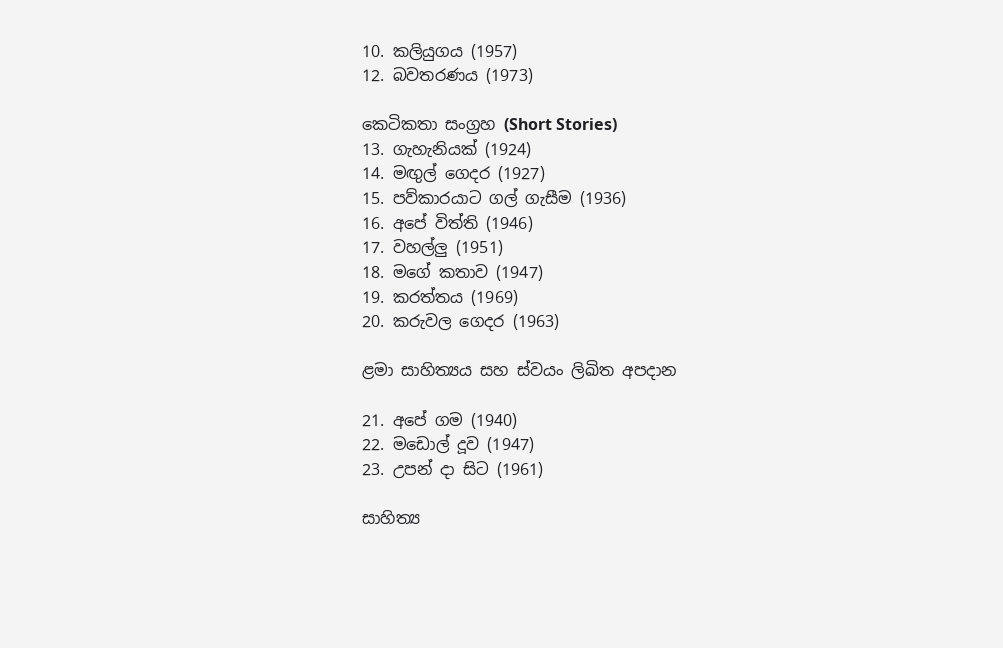10. කලියුගය (1957)
12. බවතරණය (1973)

කෙටිකතා සංග්‍රහ (Short Stories)
13. ගැහැනියක් (1924)
14. මඟුල් ගෙදර (1927)
15. පව්කාරයාට ගල් ගැසීම (1936)
16. අපේ විත්ති (1946)
17. වහල්ලු (1951)
18. මගේ කතාව (1947)
19. කරත්තය (1969)
20. කරුවල ගෙදර (1963)

ළමා සාහිත්‍යය සහ ස්වයං ලිඛිත අපදාන

21. අපේ ගම (1940)
22. මඩොල් දූව (1947)
23. උපන් දා සිට (1961)

සාහිත්‍ය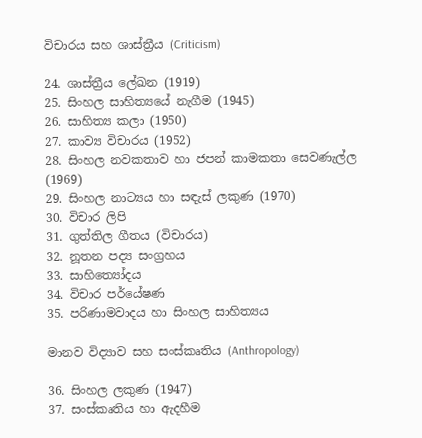විචාරය සහ ශාස්ත්‍රීය (Criticism)

24. ශාස්ත්‍රීය ලේඛන (1919)
25. සිංහල සාහිත්‍යයේ නැගීම (1945)
26. සාහිත්‍ය කලා (1950)
27. කාව්‍ය විචාරය (1952)
28. සිංහල නවකතාව හා ජපන් කාමකතා සෙවණැල්ල (1969)
29. සිංහල නාට්‍යය හා සඳැස් ලකුණ (1970)
30. විචාර ලිපි
31. ගුත්තිල ගීතය (විචාරය)
32. නූතන පද්‍ය සංග්‍රහය
33. සාහිත්‍යෝදය
34. විචාර පර්යේෂණ
35. පරිණාමවාදය හා සිංහල සාහිත්‍යය

මානව විද්‍යාව සහ සංස්කෘතිය (Anthropology)

36. සිංහල ලකුණ (1947)
37. සංස්කෘතිය හා ඇදහීම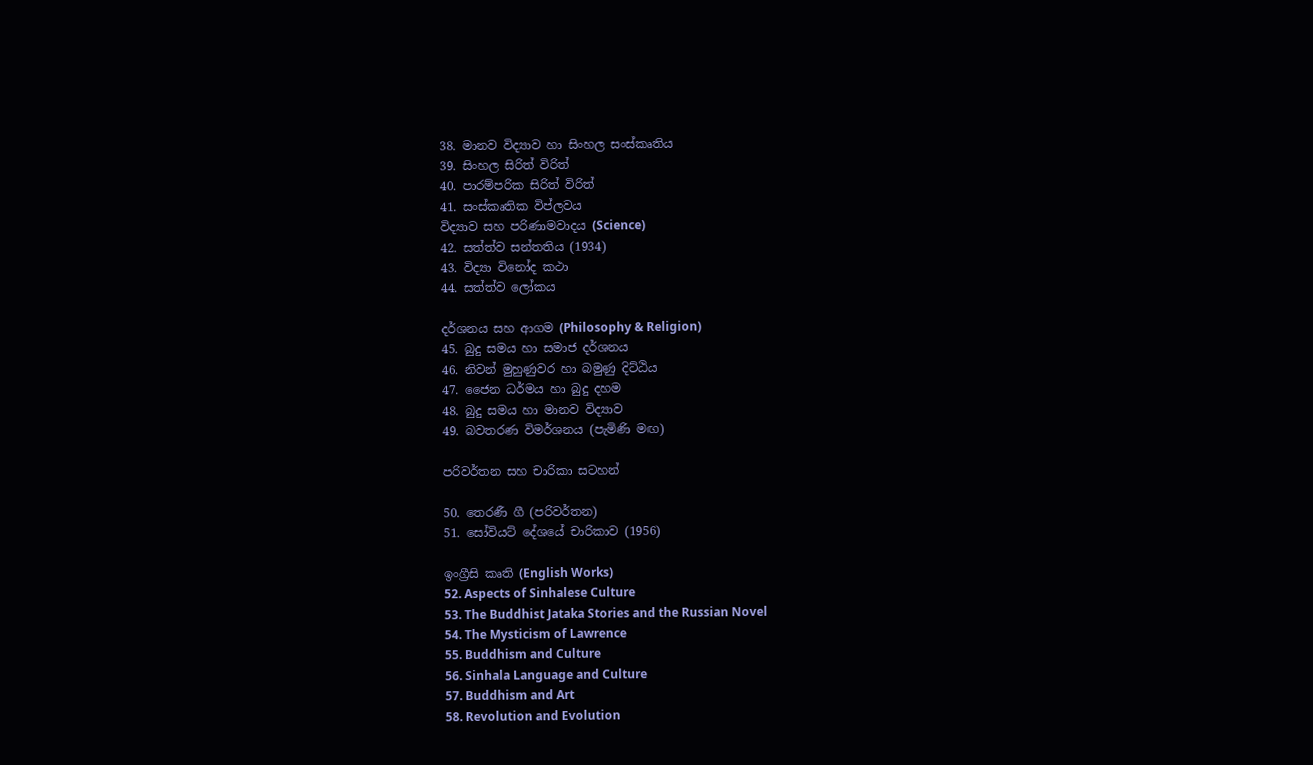38. මානව විද්‍යාව හා සිංහල සංස්කෘතිය
39. සිංහල සිරිත් විරිත්
40. පාරම්පරික සිරිත් විරිත්
41. සංස්කෘතික විප්ලවය
විද්‍යාව සහ පරිණාමවාදය (Science)
42. සත්ත්ව සන්තතිය (1934)
43. විද්‍යා විනෝද කථා
44. සත්ත්ව ලෝකය

දර්ශනය සහ ආගම (Philosophy & Religion)
45. බුදු සමය හා සමාජ දර්ශනය
46. නිවන් මුහුණුවර හා බමුණු දිට්ඨිය
47. ජෛන ධර්මය හා බුදු දහම
48. බුදු සමය හා මානව විද්‍යාව
49. බවතරණ විමර්ශනය (පැමිණි මඟ)

පරිවර්තන සහ චාරිකා සටහන්

50. තෙරණී ගී (පරිවර්තන)
51. සෝවියට් දේශයේ චාරිකාව (1956)

ඉංග්‍රීසි කෘති (English Works)
52. Aspects of Sinhalese Culture
53. The Buddhist Jataka Stories and the Russian Novel
54. The Mysticism of Lawrence
55. Buddhism and Culture
56. Sinhala Language and Culture
57. Buddhism and Art
58. Revolution and Evolution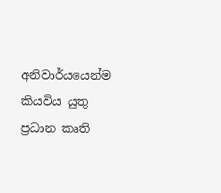අනිවාර්යයෙන්ම කියවිය යුතු ප්‍රධාන කෘති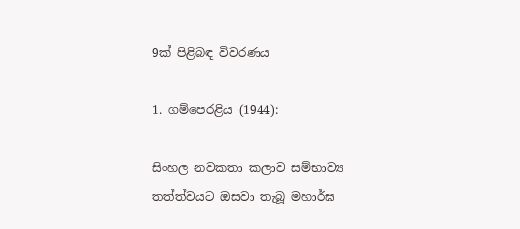9ක් පිළිබඳ විවරණය

1. ගම්පෙරළිය (1944):

සිංහල නවකතා කලාව සම්භාව්‍ය තත්ත්වයට ඔසවා තැබූ මහාර්ඝ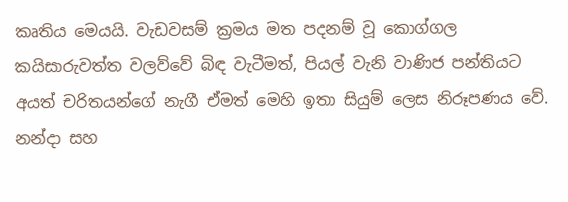කෘතිය මෙයයි. වැඩවසම් ක්‍රමය මත පදනම් වූ කොග්ගල කයිසාරුවත්ත වලව්වේ බිඳ වැටීමත්, පියල් වැනි වාණිජ පන්තියට අයත් චරිතයන්ගේ නැගී ඒමත් මෙහි ඉතා සියුම් ලෙස නිරූපණය වේ. නන්දා සහ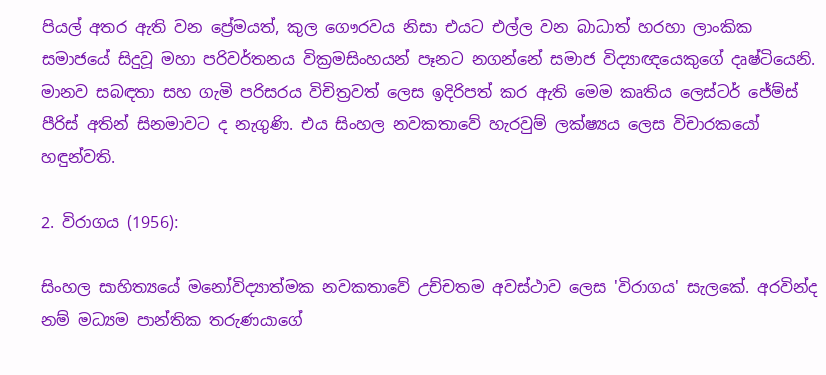පියල් අතර ඇති වන ප්‍රේමයත්, කුල ගෞරවය නිසා එයට එල්ල වන බාධාත් හරහා ලාංකික සමාජයේ සිදුවූ මහා පරිවර්තනය වික්‍රමසිංහයන් පෑනට නගන්නේ සමාජ විද්‍යාඥයෙකුගේ දෘෂ්ටියෙනි. මානව සබඳතා සහ ගැමි පරිසරය විචිත්‍රවත් ලෙස ඉදිරිපත් කර ඇති මෙම කෘතිය ලෙස්ටර් ජේම්ස් පීරිස් අතින් සිනමාවට ද නැගුණි. එය සිංහල නවකතාවේ හැරවුම් ලක්ෂ්‍යය ලෙස විචාරකයෝ හඳුන්වති.

2. විරාගය (1956):

සිංහල සාහිත්‍යයේ මනෝවිද්‍යාත්මක නවකතාවේ උච්චතම අවස්ථාව ලෙස 'විරාගය' සැලකේ. අරවින්ද නම් මධ්‍යම පාන්තික තරුණයාගේ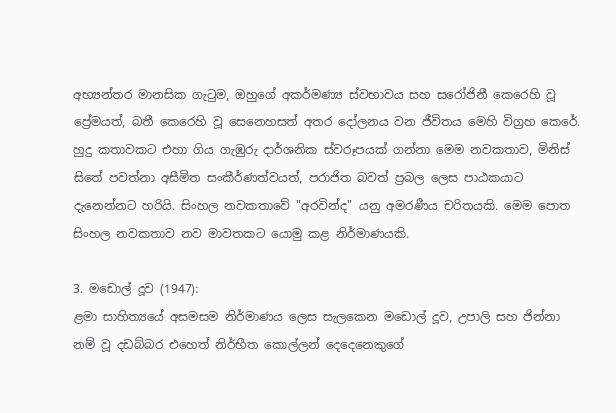අභ්‍යන්තර මානසික ගැටුම, ඔහුගේ අකර්මණ්‍ය ස්වභාවය සහ සරෝජිනී කෙරෙහි වූ ප්‍රේමයත්, බතී කෙරෙහි වූ සෙනෙහසත් අතර දෝලනය වන ජීවිතය මෙහි විග්‍රහ කෙරේ. හුදු කතාවකට එහා ගිය ගැඹුරු දාර්ශනික ස්වරූපයක් ගන්නා මෙම නවකතාව, මිනිස් සිතේ පවත්නා අසීමිත සංකීර්ණත්වයත්, පරාජිත බවත් ප්‍රබල ලෙස පාඨකයාට දැනෙන්නට හරියි. සිංහල නවකතාවේ "අරවින්ද" යනු අමරණීය චරිතයකි. මෙම පොත සිංහල නවකතාව නව මාවතකට යොමු කළ නිර්මාණයකි.

3. මඩොල් දූව (1947):
ළමා සාහිත්‍යයේ අසමසම නිර්මාණය ලෙස සැලකෙන මඩොල් දූව, උපාලි සහ ජින්නා නම් වූ දඩබ්බර එහෙත් නිර්භීත කොල්ලන් දෙදෙනෙකුගේ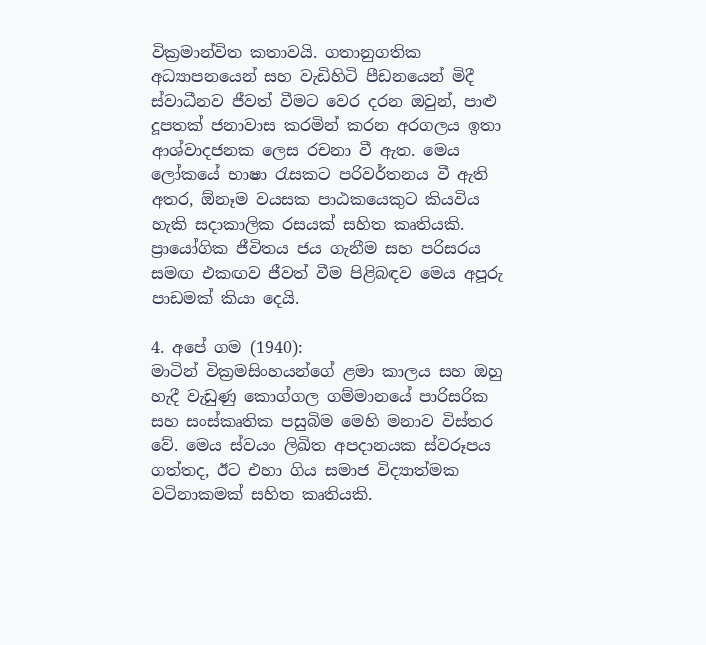වික්‍රමාන්විත කතාවයි. ගතානුගතික අධ්‍යාපනයෙන් සහ වැඩිහිටි පීඩනයෙන් මිදී ස්වාධීනව ජීවත් වීමට වෙර දරන ඔවුන්, පාළු දූපතක් ජනාවාස කරමින් කරන අරගලය ඉතා ආශ්වාදජනක ලෙස රචනා වී ඇත. මෙය ලෝකයේ භාෂා රැසකට පරිවර්තනය වී ඇති අතර, ඕනෑම වයසක පාඨකයෙකුට කියවිය හැකි සදාකාලික රසයක් සහිත කෘතියකි. ප්‍රායෝගික ජීවිතය ජය ගැනීම සහ පරිසරය සමඟ එකඟව ජීවත් වීම පිළිබඳව මෙය අපූරු පාඩමක් කියා දෙයි.

4. අපේ ගම (1940):
මාටින් වික්‍රමසිංහයන්ගේ ළමා කාලය සහ ඔහු හැදී වැඩුණු කොග්ගල ගම්මානයේ පාරිසරික සහ සංස්කෘතික පසුබිම මෙහි මනාව විස්තර වේ. මෙය ස්වයං ලිඛිත අපදානයක ස්වරූපය ගත්තද, ඊට එහා ගිය සමාජ විද්‍යාත්මක වටිනාකමක් සහිත කෘතියකි.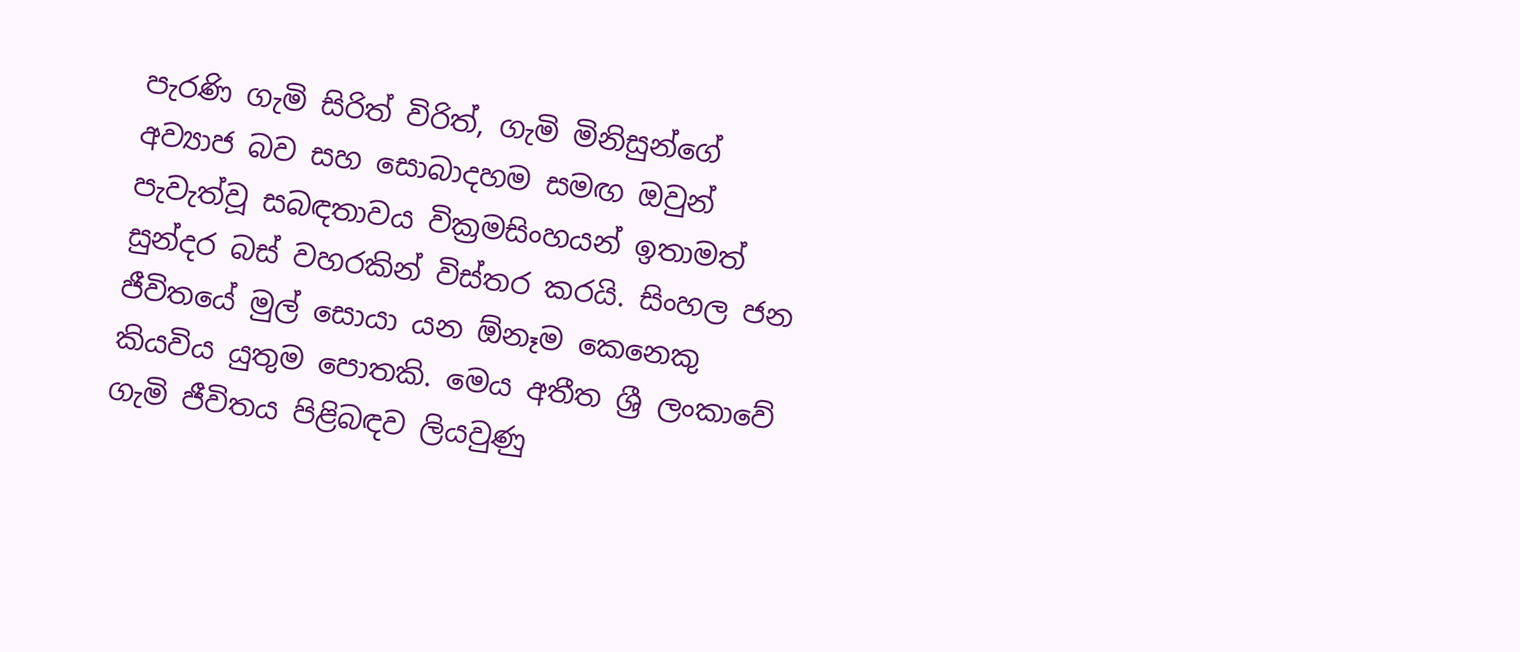පැරණි ගැමි සිරිත් විරිත්, ගැමි මිනිසුන්ගේ අව්‍යාජ බව සහ සොබාදහම සමඟ ඔවුන් පැවැත්වූ සබඳතාවය වික්‍රමසිංහයන් ඉතාමත් සුන්දර බස් වහරකින් විස්තර කරයි. සිංහල ජන ජීවිතයේ මුල් සොයා යන ඕනෑම කෙනෙකු කියවිය යුතුම පොතකි. මෙය අතීත ශ්‍රී ලංකාවේ ගැමි ජීවිතය පිළිබඳව ලියවුණු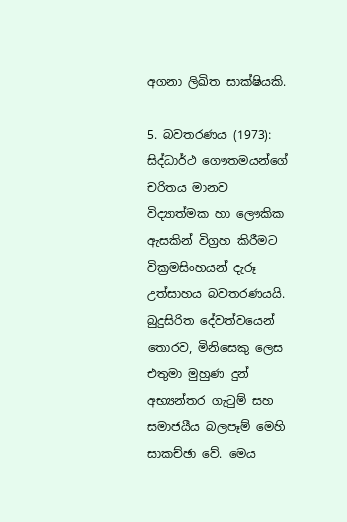අගනා ලිඛිත සාක්ෂියකි.

5. බවතරණය (1973):
සිද්ධාර්ථ ගෞතමයන්ගේ චරිතය මානව විද්‍යාත්මක හා ලෞකික ඇසකින් විග්‍රහ කිරීමට වික්‍රමසිංහයන් දැරූ උත්සාහය බවතරණයයි. බුදුසිරිත දේවත්වයෙන් තොරව, මිනිසෙකු ලෙස එතුමා මුහුණ දුන් අභ්‍යන්තර ගැටුම් සහ සමාජයීය බලපෑම් මෙහි සාකච්ඡා වේ. මෙය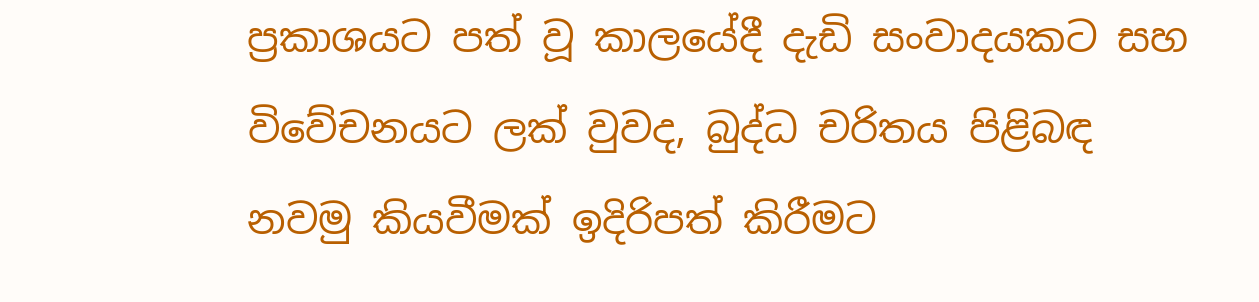ප්‍රකාශයට පත් වූ කාලයේදී දැඩි සංවාදයකට සහ විවේචනයට ලක් වුවද, බුද්ධ චරිතය පිළිබඳ නවමු කියවීමක් ඉදිරිපත් කිරීමට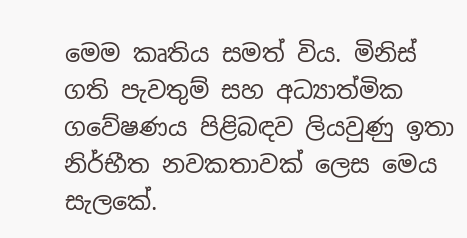මෙම කෘතිය සමත් විය. මිනිස් ගති පැවතුම් සහ අධ්‍යාත්මික ගවේෂණය පිළිබඳව ලියවුණු ඉතා නිර්භීත නවකතාවක් ලෙස මෙය සැලකේ.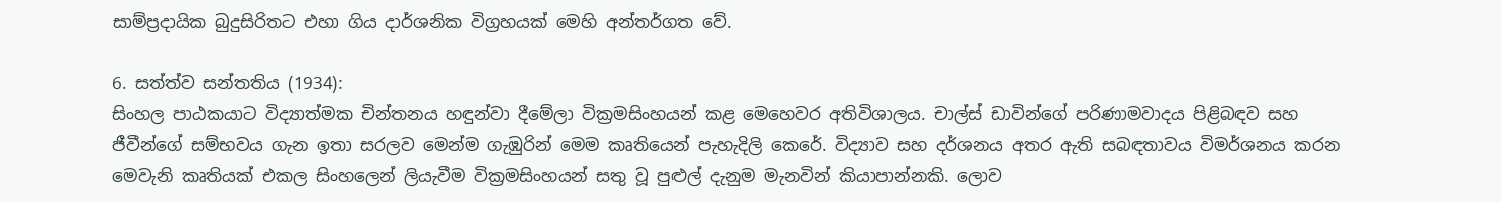සාම්ප්‍රදායික බුදුසිරිතට එහා ගිය දාර්ශනික විග්‍රහයක් මෙහි අන්තර්ගත වේ.

6. සත්ත්ව සන්තතිය (1934):
සිංහල පාඨකයාට විද්‍යාත්මක චින්තනය හඳුන්වා දීමේලා වික්‍රමසිංහයන් කළ මෙහෙවර අතිවිශාලය. චාල්ස් ඩාවින්ගේ පරිණාමවාදය පිළිබඳව සහ ජීවීන්ගේ සම්භවය ගැන ඉතා සරලව මෙන්ම ගැඹුරින් මෙම කෘතියෙන් පැහැදිලි කෙරේ. විද්‍යාව සහ දර්ශනය අතර ඇති සබඳතාවය විමර්ශනය කරන මෙවැනි කෘතියක් එකල සිංහලෙන් ලියැවීම වික්‍රමසිංහයන් සතු වූ පුළුල් දැනුම මැනවින් කියාපාන්නකි. ලොව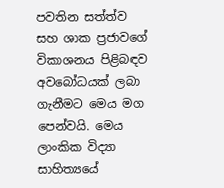පවතින සත්ත්ව සහ ශාක ප්‍රජාවගේ විකාශනය පිළිබඳව අවබෝධයක් ලබා ගැනීමට මෙය මග පෙන්වයි. මෙය ලාංකික විද්‍යා සාහිත්‍යයේ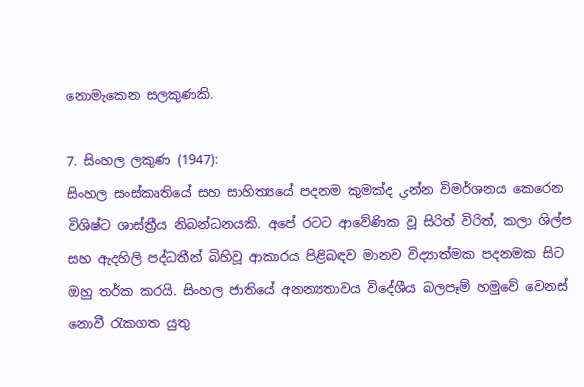නොමැකෙන සලකුණකි.

7. සිංහල ලකුණ (1947):
සිංහල සංස්කෘතියේ සහ සාහිත්‍යයේ පදනම කුමක්ද يන්න විමර්ශනය කෙරෙන විශිෂ්ට ශාස්ත්‍රීය නිබන්ධනයකි. අපේ රටට ආවේණික වූ සිරිත් විරිත්, කලා ශිල්ප සහ ඇදහිලි පද්ධතීන් බිහිවූ ආකාරය පිළිබඳව මානව විද්‍යාත්මක පදනමක සිට ඔහු තර්ක කරයි. සිංහල ජාතියේ අනන්‍යතාවය විදේශීය බලපෑම් හමුවේ වෙනස් නොවී රැකගත යුතු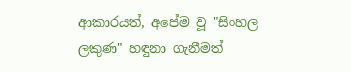ආකාරයත්, අපේම වූ "සිංහල ලකුණ" හඳුනා ගැනීමත්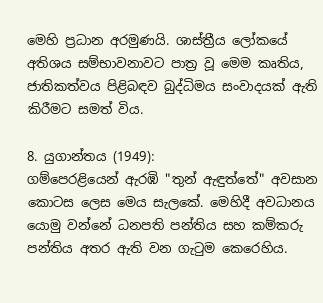මෙහි ප්‍රධාන අරමුණයි. ශාස්ත්‍රීය ලෝකයේ අතිශය සම්භාවනාවට පාත්‍ර වූ මෙම කෘතිය, ජාතිකත්වය පිළිබඳව බුද්ධිමය සංවාදයක් ඇති කිරීමට සමත් විය.

8. යුගාන්තය (1949):
ගම්පෙරළියෙන් ඇරඹි "තුන් ඇඳුත්තේ" අවසාන කොටස ලෙස මෙය සැලකේ. මෙහිදී අවධානය යොමු වන්නේ ධනපති පන්තිය සහ කම්කරු පන්තිය අතර ඇති වන ගැටුම කෙරෙහිය.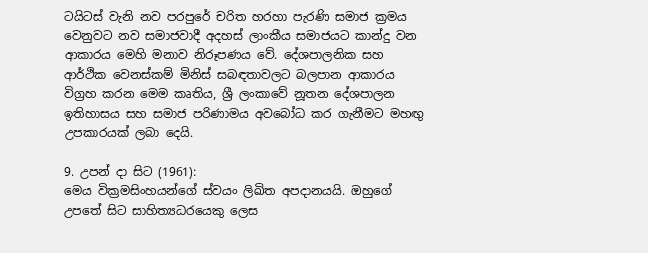ටයිටස් වැනි නව පරපුරේ චරිත හරහා පැරණි සමාජ ක්‍රමය වෙනුවට නව සමාජවාදී අදහස් ලාංකීය සමාජයට කාන්දු වන ආකාරය මෙහි මනාව නිරූපණය වේ. දේශපාලනික සහ ආර්ථික වෙනස්කම් මිනිස් සබඳතාවලට බලපාන ආකාරය විග්‍රහ කරන මෙම කෘතිය, ශ්‍රී ලංකාවේ නූතන දේශපාලන ඉතිහාසය සහ සමාජ පරිණාමය අවබෝධ කර ගැනීමට මහඟු උපකාරයක් ලබා දෙයි.

9. උපන් දා සිට (1961):
මෙය වික්‍රමසිංහයන්ගේ ස්වයං ලිඛිත අපදානයයි. ඔහුගේ උපතේ සිට සාහිත්‍යධරයෙකු ලෙස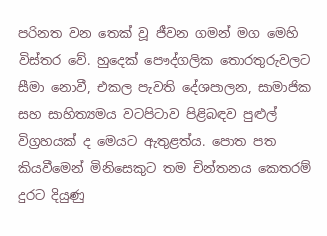පරිනත වන තෙක් වූ ජීවන ගමන් මග මෙහි විස්තර වේ. හුදෙක් පෞද්ගලික තොරතුරුවලට සීමා නොවී, එකල පැවති දේශපාලන, සාමාජික සහ සාහිත්‍යමය වටපිටාව පිළිබඳව පුළුල් විග්‍රහයක් ද මෙයට ඇතුළත්ය. පොත පත කියවීමෙන් මිනිසෙකුට තම චින්තනය කෙතරම් දුරට දියුණු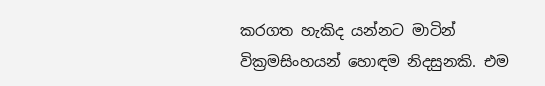කරගත හැකිද යන්නට මාටින් වික්‍රමසිංහයන් හොඳම නිදසුනකි. එම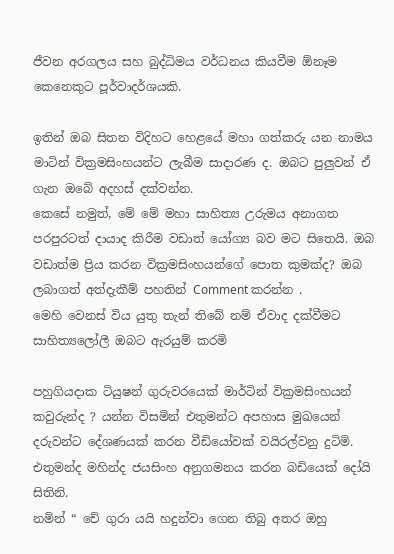ජීවන අරගලය සහ බුද්ධිමය වර්ධනය කියවීම ඕනෑම කෙනෙකුට පූර්වාදර්ශයකි.

ඉතින් ඔබ සිතන විදිහට හෙළයේ මහා ගත්කරු යන නාමය මාටින් වික්‍රමසිංහයන්ට ලැබීම සාදාරණ ද. ඔබට පුලුවන් ඒ ගැන ඔබේ අදහස් දක්වන්න.
කෙසේ නමුත්, මේ මේ මහා සාහිත්‍ය උරුමය අනාගත පරපුරටත් දායාද කිරීම වඩාත් යෝග්‍ය බව මට සිතෙයි. ඔබ වඩාත්ම ප්‍රිය කරන වික්‍රමසිංහයන්ගේ පොත කුමක්ද? ඔබ ලබාගත් අත්දැකීම් පහතින් Comment කරන්න .
මෙහි වෙනස් විය යුතු තැන් තිබේ නම් ඒවාද දක්වීමට සාහිත්‍යලෝලී ඔබට ඇරයුම් කරමි

පහුගියදාක ටියුෂන් ගුරුවරයෙක් මාර්ටින් වික්‍රමසිංහයන් කවුරුන්ද ? යන්න විසමින් එතුමන්ට අපහාස මුඛයෙන් දරුවන්ට දේශණයක් කරන වීඩියෝවක් වයිරල්වනු දුටිමි.
එතුමන්ද මහින්ද ජයසිංහ අනුගමනය කරන බඩියෙක් දෝයි සිතිනි.
නමින් “ චේ ගුරා යයි හදුන්වා ගෙන තිබු අතර ඔහු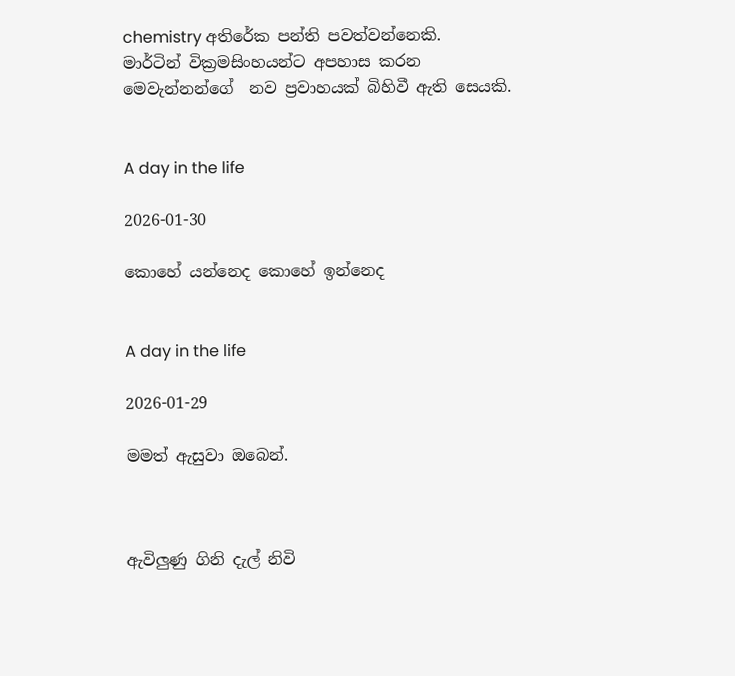chemistry අතිරේක පන්ති පවත්වන්නෙකි.
මාර්ටින් වික්‍රමසිංහයන්ට අපහාස කරන මෙවැන්නන්ගේ  නව ප්‍රවාහයක් බිහිවී ඇති සෙයකි.


A day in the life

2026-01-30

කොහේ යන්නෙද කොහේ ඉන්නෙද


A day in the life

2026-01-29

මමත් ඇසුවා ඔබෙන්.



ඇවිලුණු ගිනි දැල් නිවි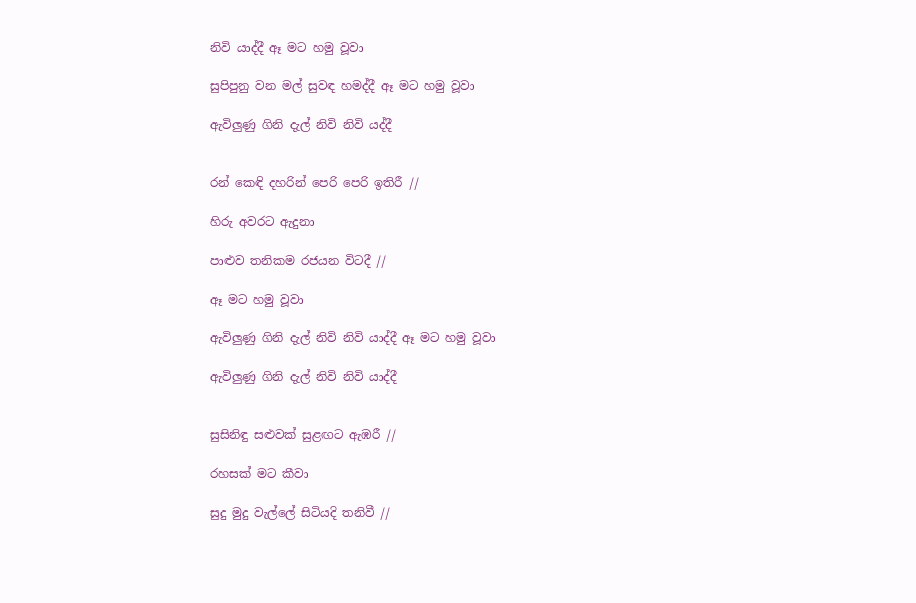නිවි යාද්දී ඈ මට හමු වූවා

සුපිපුනු වන මල් සුවඳ හමද්දී ඈ මට හමු වූවා

ඇවිලුණු ගිනි දැල් නිවි නිවි යද්දී


රන් කෙඳි දහරින් පෙරි පෙරි ඉතිරී //

හිරු අවරට ඇදුනා

පාළුව තනිකම රජයන විටදී //

ඈ මට හමු වූවා

ඇවිලුණු ගිනි දැල් නිවි නිවි යාද්දී ඈ මට හමු වූවා

ඇවිලුණු ගිනි දැල් නිවි නිවි යාද්දී


සුසිනිඳු සළුවක් සුළඟට ඇඹරී //

රහසක් මට කීවා

සුදු මුදු වැල්ලේ සිටියදි තනිවී //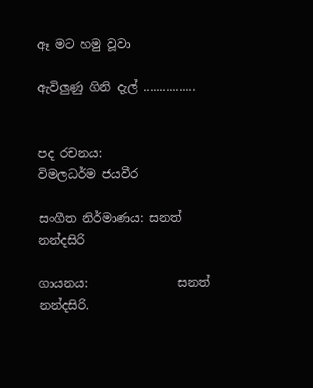ඈ මට හමු වූවා

ඇවිලුණු ගිනි දැල් ................


පද රචනය:            විමලධර්ම ජයවීර

සංගීත නිර්මාණය: සනත් නන්දසිරි

ගායනය:               සනත් නන්දසිරි.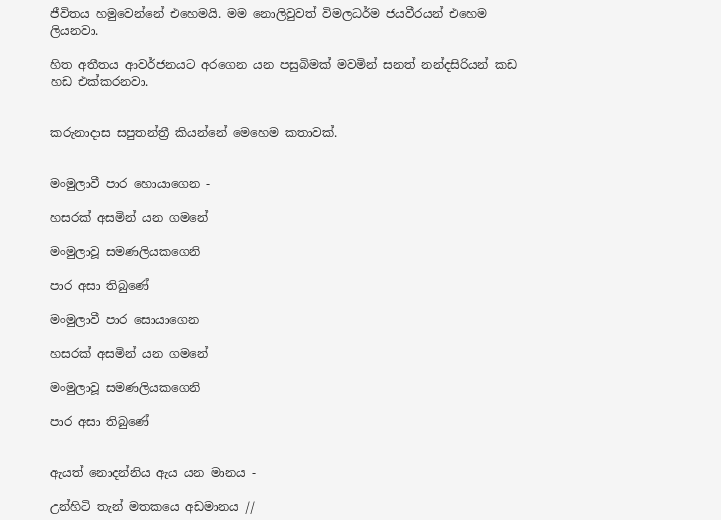ජීවිතය හමුවෙන්නේ එහෙමයි. මම නොලිවුවත් විමලධර්ම ජයවීරයන් එහෙම ලියනවා.

හිත අතීතය ආවර්ජනයට අරගෙන යන පසුබිමක් මවමින් සනත් නන්දසිරියන් කඩ හඩ එක්කරනවා.


කරුනාදාස සපුතන්ත්‍රී කියන්නේ මෙහෙම කතාවක්.


මංමුලාවී පාර හොයාගෙන -

හසරක් අසමින් යන ගමනේ

මංමුලාවූ සමණලියකගෙනි

පාර අසා තිබුණේ

මංමුලාවී පාර සොයාගෙන

හසරක් අසමින් යන ගමනේ

මංමුලාවූ සමණලියකගෙනි

පාර අසා තිබුණේ


ඇයත් නොදන්නිය ඇය යන මානය -

උන්හිටි තැන් මතකයෙ අඩමානය //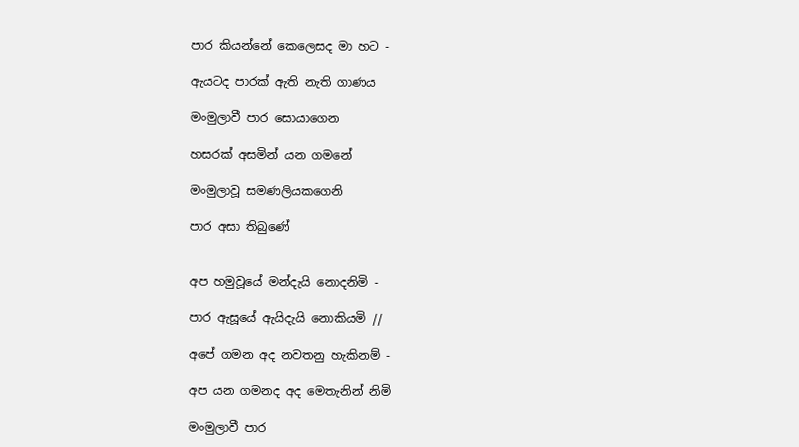පාර කියන්නේ කෙලෙසද මා හට -

ඇයටද පාරක් ඇති නැති ගාණය

මංමුලාවී පාර සොයාගෙන

හසරක් අසමින් යන ගමනේ

මංමුලාවූ සමණලියකගෙනි

පාර අසා තිබුණේ


අප හමුවූයේ මන්දැයි නොදනිමි -

පාර ඇසූයේ ඇයිදැයි නොකියමි //

අපේ ගමන අද නවතනු හැකිනම් -

අප යන ගමනද අද මෙතැනින් නිමි

මංමුලාවී පාර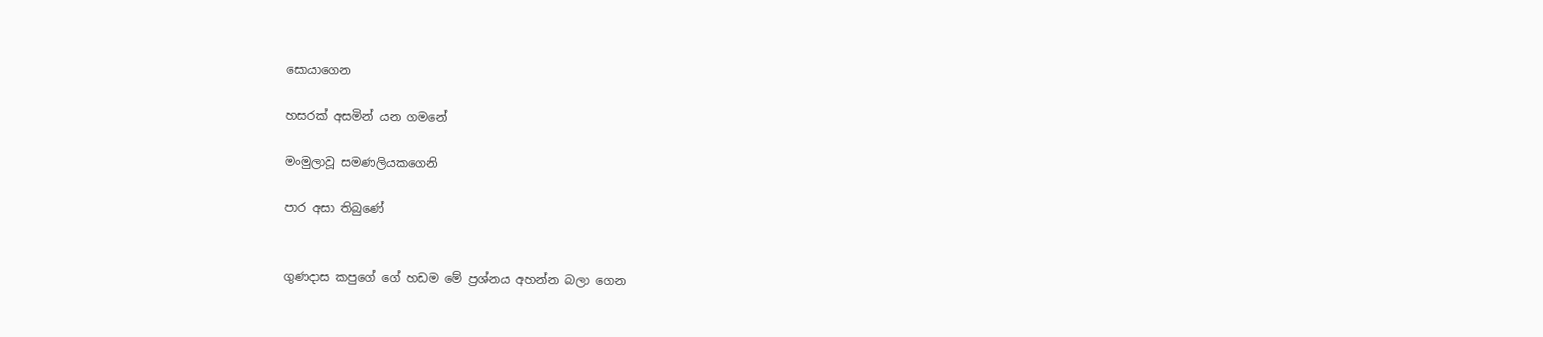සොයාගෙන

හසරක් අසමින් යන ගමනේ

මංමුලාවූ සමණලියකගෙනි

පාර අසා තිබුණේ


ගුණදාස කපුගේ ගේ හඩම මේ ප්‍රශ්නය අහන්න බලා ගෙන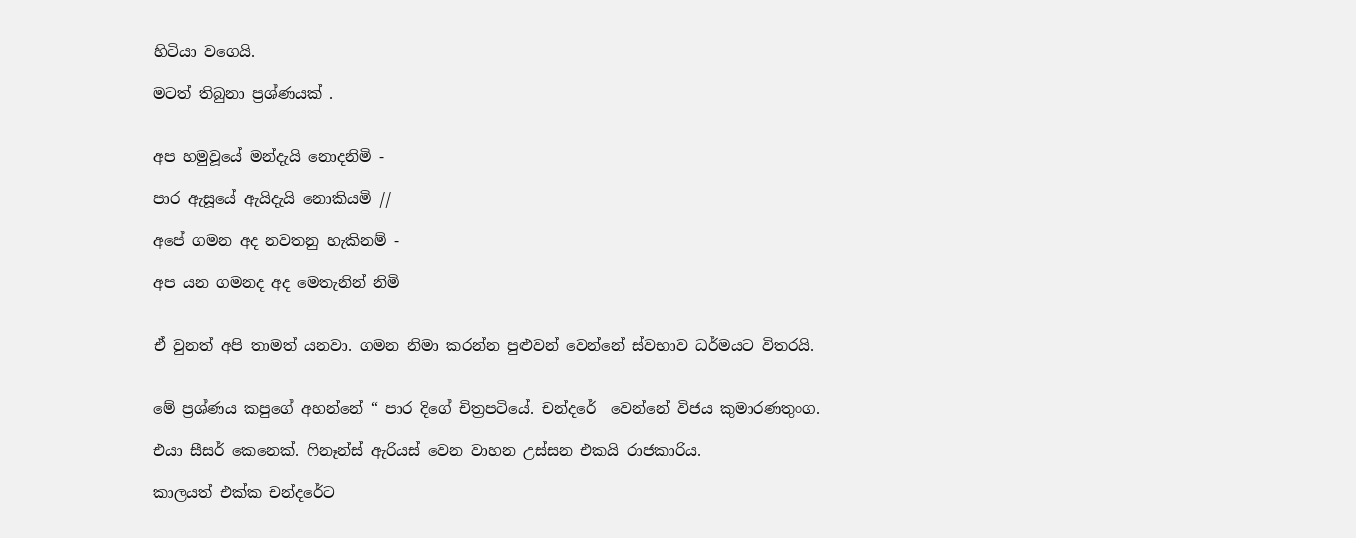හිටියා වගෙයි.

මටත් තිබුනා ප්‍රශ්ණයක් .


අප හමුවූයේ මන්දැයි නොදනිමි -

පාර ඇසූයේ ඇයිදැයි නොකියමි //

අපේ ගමන අද නවතනු හැකිනම් -

අප යන ගමනද අද මෙතැනින් නිමි


ඒ වුනත් අපි තාමත් යනවා. ගමන නිමා කරන්න පුළුවන් වෙන්නේ ස්වභාව ධර්මයට විතරයි.


මේ ප්‍රශ්ණය කපුගේ අහන්නේ “ පාර දිගේ චිත්‍රපටියේ. චන්දරේ  වෙන්නේ විජය කුමාරණතුංග.

එයා සීසර් කෙනෙක්. ෆිනෑන්ස් ඇරියස් වෙන වාහන උස්සන එකයි රාජකාරිය.

කාලයත් එක්ක චන්දරේට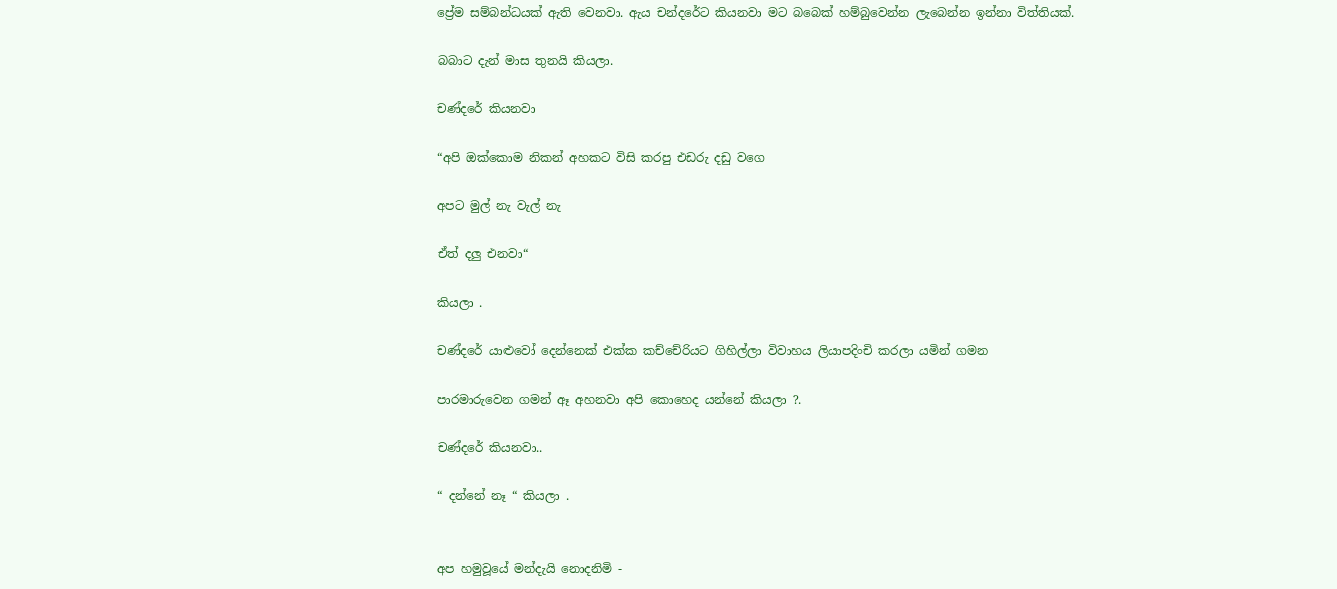ප්‍රේම සම්බන්ධයක් ඇති වෙනවා. ඇය චන්දරේට කියනවා මට බබෙක් හම්බුවෙන්න ලැබෙන්න ඉන්නා විත්තියක්.

බබාට දැන් මාස තුනයි කියලා.

චණ්දරේ කියනවා

“අපි ඔක්කොම නිකන් අහකට විසි කරපු එඩරු දඩු වගෙ

අපට මුල් නැ වැල් නැ

ඒත් දලු එනවා“

කියලා .

චණ්දරේ යාළුවෝ දෙන්නෙක් එක්ක කච්චේරියට ගිහිල්ලා විවාහය ලියාපදිංචි කරලා යමින් ගමන

පාරමාරුවෙන ගමන් ඈ අහනවා අපි කොහෙද යන්නේ කියලා ?.

චණ්දරේ කියනවා..

“ දන්නේ නෑ “ කියලා .


අප හමුවූයේ මන්දැයි නොදනිමි -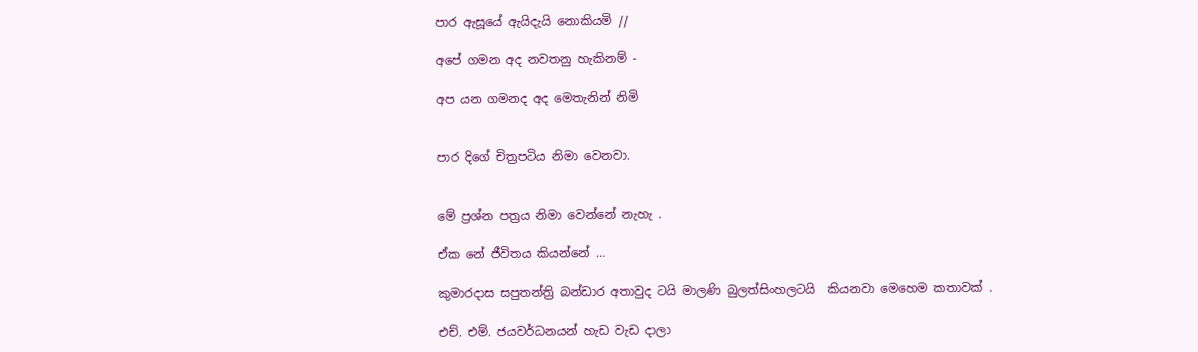පාර ඇසූයේ ඇයිදැයි නොකියමි //

අපේ ගමන අද නවතනු හැකිනම් -

අප යන ගමනද අද මෙතැනින් නිමි


පාර දිගේ චිත්‍රපටිය නිමා වෙනවා.


මේ ප්‍රශ්න පත්‍රය නිමා වෙන්නේ නැහැ .

ඒක නේ ජීවිතය කියන්නේ …

කුමාරදාස සපුතන්ත්‍රි බන්ඩාර අතාවුද ටයි මාලණි බුලත්සිංහලටයි  කියනවා මෙහෙම කතාවක් .

එච්. එම්. ජයවර්ධනයන් හැඩ වැඩ දාලා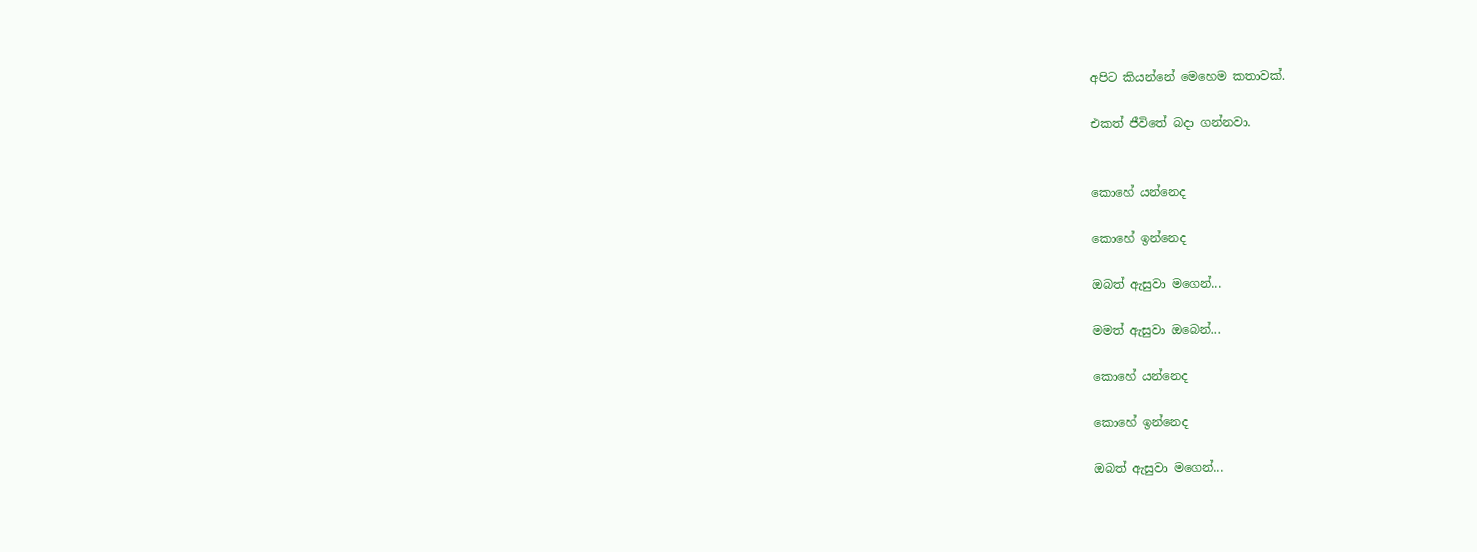අපිට කියන්නේ මෙහෙම කතාවක්.

එකත් ජීවිතේ බදා ගන්නවා.


කොහේ යන්නෙද

කොහේ ඉන්නෙද

ඔබත් ඇසුවා මගෙන්...

මමත් ඇසුවා ඔබෙන්...

කොහේ යන්නෙද

කොහේ ඉන්නෙද

ඔබත් ඇසුවා මගෙන්...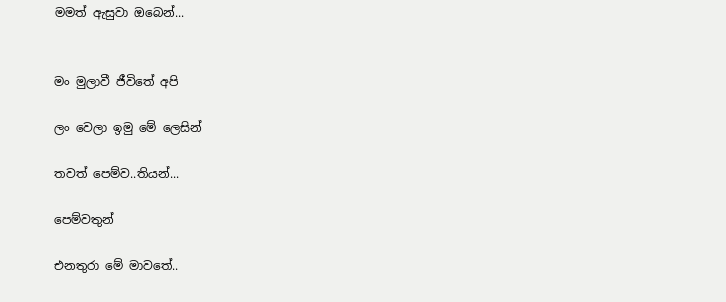මමත් ඇසුවා ඔබෙන්...


මං මුලාවී ජීවිතේ අපි

ලං වෙලා ඉමු මේ ලෙසින්

තවත් පෙම්ව..තියන්...

පෙම්වතුන්

එනතුරා මේ මාවතේ..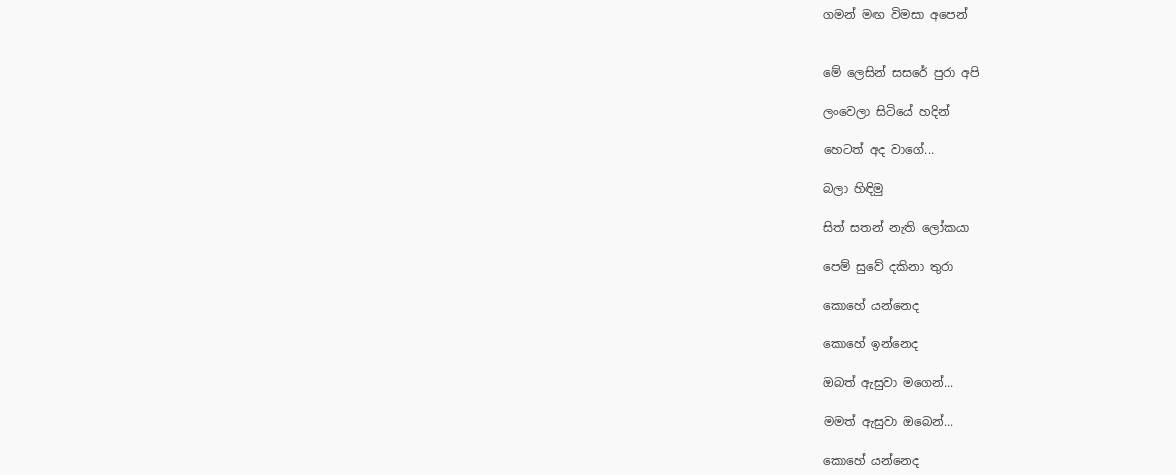ගමන් මඟ විමසා අපෙන්


මේ ලෙසින් සසරේ පුරා අපි

ලංවෙලා සිටියේ හදින්

හෙටත් අද වාගේ...

බලා හිඳිමු

සිත් සතන් නැති ලෝකයා

පෙම් සුවේ දකිනා තුරා

කොහේ යන්නෙද

කොහේ ඉන්නෙද

ඔබත් ඇසුවා මගෙන්...

මමත් ඇසුවා ඔබෙන්...

කොහේ යන්නෙද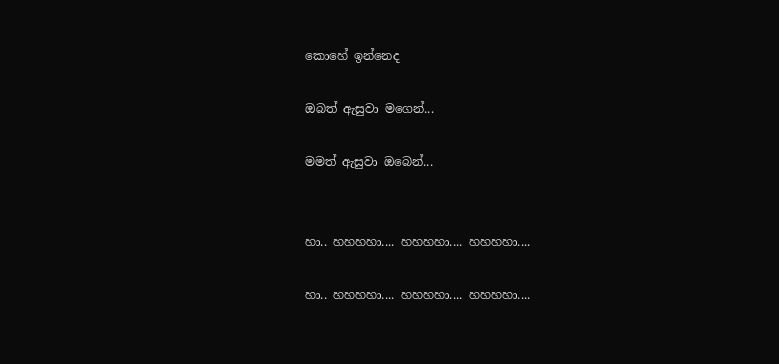කොහේ ඉන්නෙද

ඔබත් ඇසුවා මගෙන්...

මමත් ඇසුවා ඔබෙන්...


හා.. හහහහා.... හහහහා.... හහහහා....

හා.. හහහහා.... හහහහා.... හහහහා....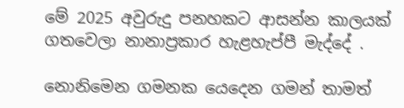මේ 2025 අවුරුදු පනහකට ආසන්න කාලයක් ගතවෙලා නානාප්‍රකාර හැළහැප්පී මැද්දේ .

නොනිමෙන ගමනක යෙදෙන ගමන් තාමත්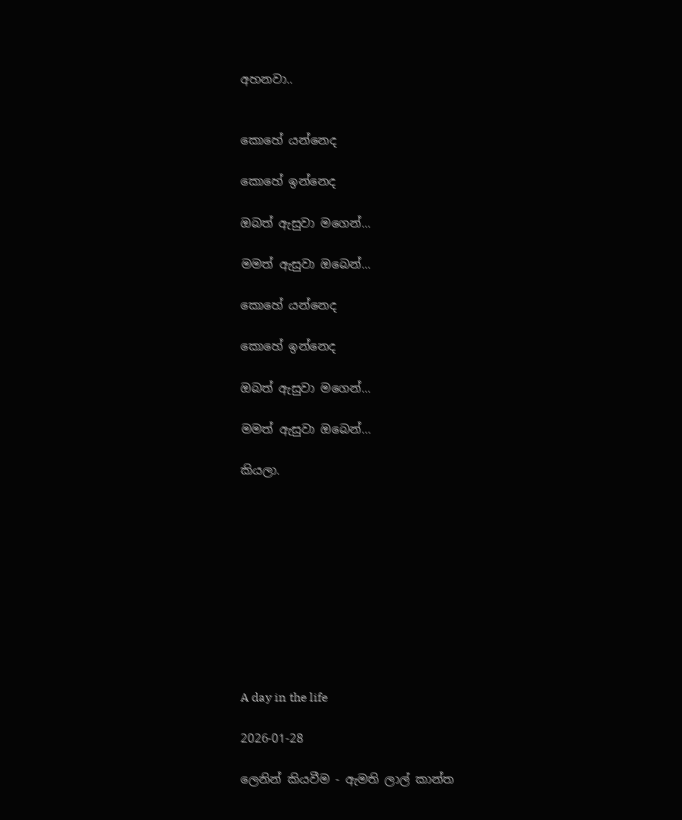අහනවා..


කොහේ යන්නෙද

කොහේ ඉන්නෙද

ඔබත් ඇසුවා මගෙන්...

මමත් ඇසුවා ඔබෙන්...

කොහේ යන්නෙද

කොහේ ඉන්නෙද

ඔබත් ඇසුවා මගෙන්...

මමත් ඇසුවා ඔබෙන්…

කියලා.










A day in the life

2026-01-28

ලෙනින් කියවීම - ඇමති ලාල් කාන්ත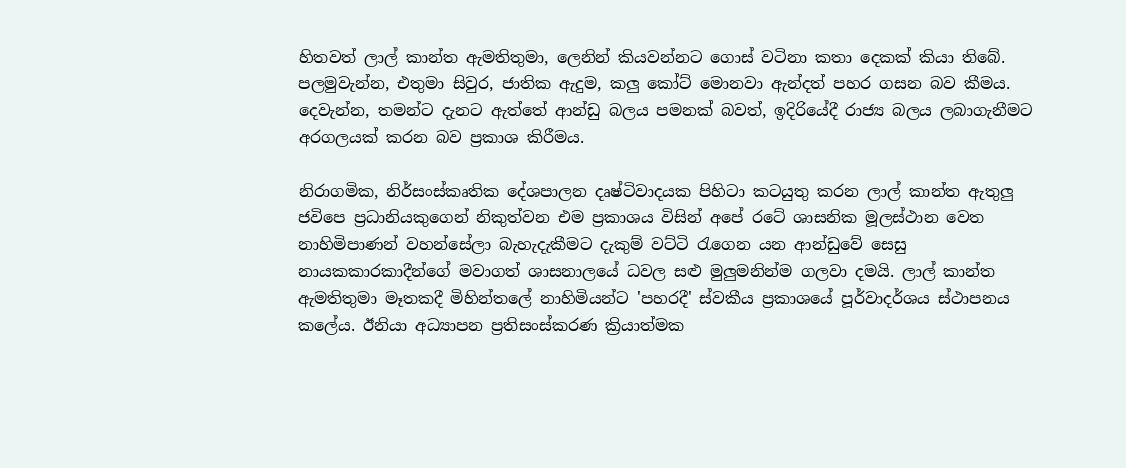හිතවත් ලාල් කාන්ත ඇමතිතුමා, ලෙනින් කියවන්නට ගොස් වටිනා කතා දෙකක් කියා තිබේ. පලමුවැන්න, එතුමා සිවුර, ජාතික ඇදුම, කලු කෝට් මොනවා ඇන්දත් පහර ගසන බව කීමය. දෙවැන්න, තමන්ට දැනට ඇත්තේ ආන්ඩු බලය පමනක් බවත්, ඉදිරියේදී රාජ්‍ය බලය ලබාගැනීමට අරගලයක් කරන බව ප්‍රකාශ කිරීමය.

නිරාගමික, නිර්සංස්කෘතික දේශපාලන දෘෂ්ටිවාදයක පිහිටා කටයුතු කරන ලාල් කාන්ත ඇතුලු ජවිපෙ ප්‍රධානියකුගෙන් නිකුත්වන එම ප්‍රකාශය විසින් අපේ රටේ ශාසනික මූලස්ථාන වෙත නාහිමිපාණන් වහන්සේලා බැහැදැකීමට දැකුම් වට්ටි රැගෙන යන ආන්ඩුවේ සෙසු නායකකාරකාදීන්ගේ මවාගත් ශාසනාලයේ ධවල සළු මුලුමනින්ම ගලවා දමයි. ලාල් කාන්ත ඇමතිතුමා මෑතකදී මිහින්තලේ නාහිමියන්ට 'පහරදී' ස්වකීය ප්‍රකාශයේ පූර්වාදර්ශය ස්ථාපනය කලේය. ඊනියා අධ්‍යාපන ප්‍රතිසංස්කරණ ක්‍රියාත්මක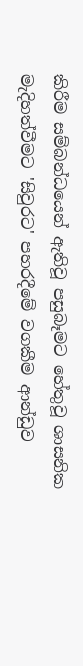කිරීම සම්බන්ධයෙන් ඇතිවූ පසුබෑමට හේතුවූ ශාසනික මැදිහත්වීමට 'සිවුරට' පහරදීමේ වගකීම ආන්ඩුව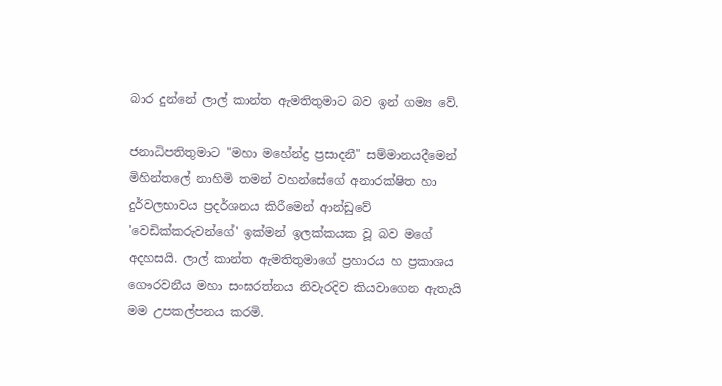බාර දුන්නේ ලාල් කාන්ත ඇමතිතුමාට බව ඉන් ගම්‍ය වේ.

ජනාධිපතිතුමාට "මහා මහේන්ද්‍ර ප්‍රසාදනී" සම්මානයදීමෙන් මිහින්තලේ නාහිමි තමන් වහන්සේගේ අනාරක්ෂිත හා දුර්වලභාවය ප්‍රදර්ශනය කිරීමෙන් ආන්ඩුවේ 'වෙඩික්කරුවන්ගේ' ඉක්මන් ඉලක්කයක වූ බව මගේ අදහසයි. ලාල් කාන්ත ඇමතිතුමාගේ ප්‍රහාරය හ ප්‍රකාශය ගෞරවනීය මහා සංඝරත්නය නිවැරදිව කියවාගෙන ඇතැයි මම උපකල්පනය කරමි.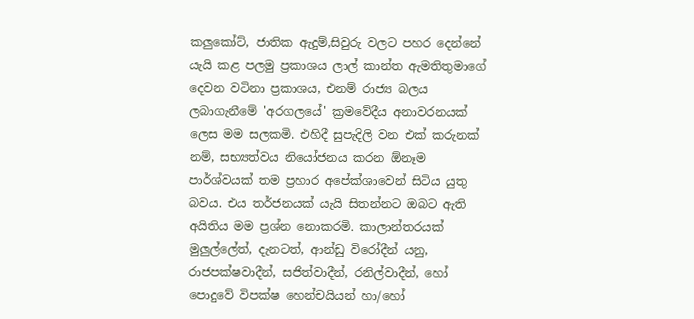කලුකෝට්, ජාතික ඇදුම්,සිවුරු වලට පහර දෙන්නේ යැයි කළ පලමු ප්‍රකාශය ලාල් කාන්ත ඇමතිතුමාගේ දෙවන වටිනා ප්‍රකාශය, එනම්‍ රාජ්‍ය බලය ලබාගැනීමේ 'අරගලයේ' ක්‍රමවේදීය අනාවරනයක් ලෙස මම සලකමි. එහිදී සුපැදිලි වන එක් කරුනක් නම්, සභ්‍යත්වය නියෝජනය කරන ඕනෑම පාර්ශ්වයක් තම ප්‍රහාර අපේක්ශාවෙන් සිටිය යුතු බවය. එය තර්ජනයක් යැයි සිතන්නට ඔබට ඇති අයිතිය මම ප්‍රශ්න නොකරමි. කාලාන්තරයක් මුලුල්ලේත්, දැනටත්, ආන්ඩු විරෝදීන් යනු, රාජපක්ෂවාදීන්, සජිත්වාදීන්, රනිල්වාදීන්, හෝ පොදුවේ විපක්ෂ හෙන්චයියන් හා/හෝ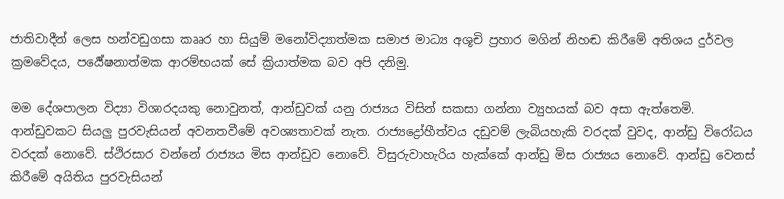ජාතිවාදීන් ලෙස හන්වඩුගසා කෲර හා සියුම් මනෝවිද්‍යාත්මක සමාජ මාධ්‍ය අශූචි ප්‍රහාර මගින් නිහඬ කිරීමේ අතිශය දුර්වල ක්‍රමවේදය, පර්‍යේෂනාත්මක ආරම්භයක් සේ ක්‍රියාත්මක බව අපි දනිමු.

මම දේශපාලන විද්‍යා විශාරදයකු නොවුනත්, ආන්ඩුවක් යනු රාජ්‍යය විසින් සකසා ගන්නා ව්‍යුහයක් බව අසා ඇත්තෙමි. ආන්ඩුවකට සියලු පුරවැසියන් අවනතවීමේ අවශ්‍යතාවක් නැත. රාජ්‍යද්‍රෝහීත්වය දඩුවම් ලැබියහැකි වරදක් වුවද, ආන්ඩු විරෝධය වරදක් නොවේ. ස්ථිරසාර වන්නේ රාජ්‍යය මිස ආන්ඩුව නොවේ. විසුරුවාහැරිය හැක්කේ ආන්ඩු මිස රාජ්‍යය නොවේ. ආන්ඩු වෙනස් කිරීමේ අයිතිය පුරවැසියන්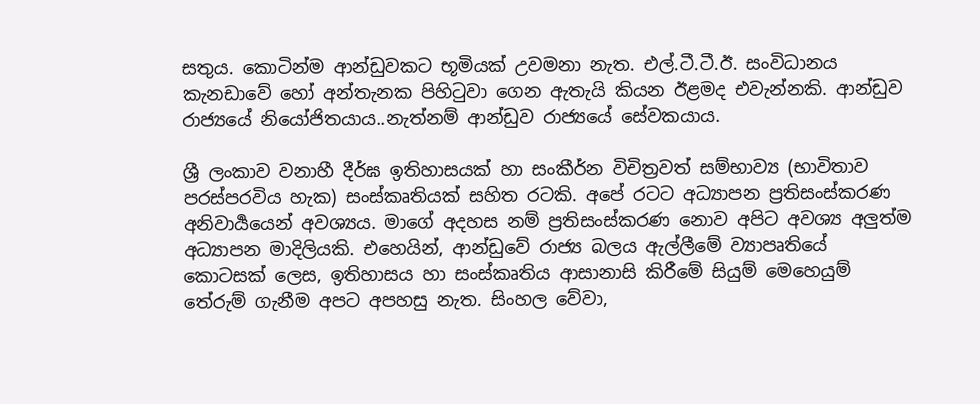සතුය. කොටින්ම ආන්ඩුවකට භූමියක් උවමනා නැත. එල්.ටී.ටී.ඊ. සංවිධානය කැනඩාවේ හෝ අන්තැනක පිහිටුවා ගෙන ඇතැයි කියන ඊළමද එවැන්නකි. ආන්ඩුව රාජ්‍යයේ නියෝජිතයාය..නැත්නම් ආන්ඩුව රාජ්‍යයේ සේවකයාය.

ශ්‍රී ලංකාව වනාහී දීර්ඝ ඉතිහාසයක් හා සංකීර්න විචිත්‍රවත් සම්භාව්‍ය (භාවිතාව පරස්පරවිය හැක) සංස්කෘතියක් සහිත රටකි. අපේ රටට අධ්‍යාපන ප්‍රතිසංස්කරණ අනිවාර්‍යයෙන් අවශ්‍යය. මාගේ අදහස නම් ප්‍රතිසංස්කරණ නොව අපිට අවශ්‍ය අලුත්ම අධ්‍යාපන මාදිලියකි. එහෙයින්, ආන්ඩුවේ රාජ්‍ය බලය ඇල්ලීමේ ව්‍යාපෘතියේ කොටසක් ලෙස, ඉතිහාසය හා සංස්කෘතිය ආසානාසි කිරීමේ සියුම් මෙහෙයුම් තේරුම් ගැනීම අපට අපහසු නැත. සිංහල වේවා,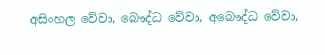අසිංහල වේවා, බෞද්ධ වේවා, අබෞද්ධ වේවා,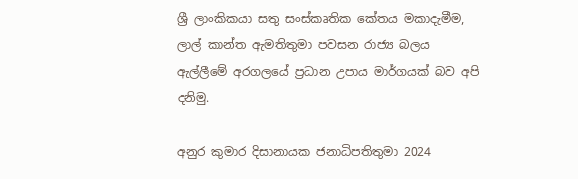ශ්‍රී ලාංකිකයා සතු සංස්කෘතික කේතය මකාදැමීම, ලාල් කාන්ත ඇමතිතුමා පවසන රාජ්‍ය බලය ඇල්ලීමේ අරගලයේ ප්‍රධාන උපාය මාර්ගයක් බව අපි දනිමු.

අනුර කුමාර දිසානායක ජනාධිපතිතුමා 2024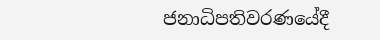ජනාධිපතිවරණයේදී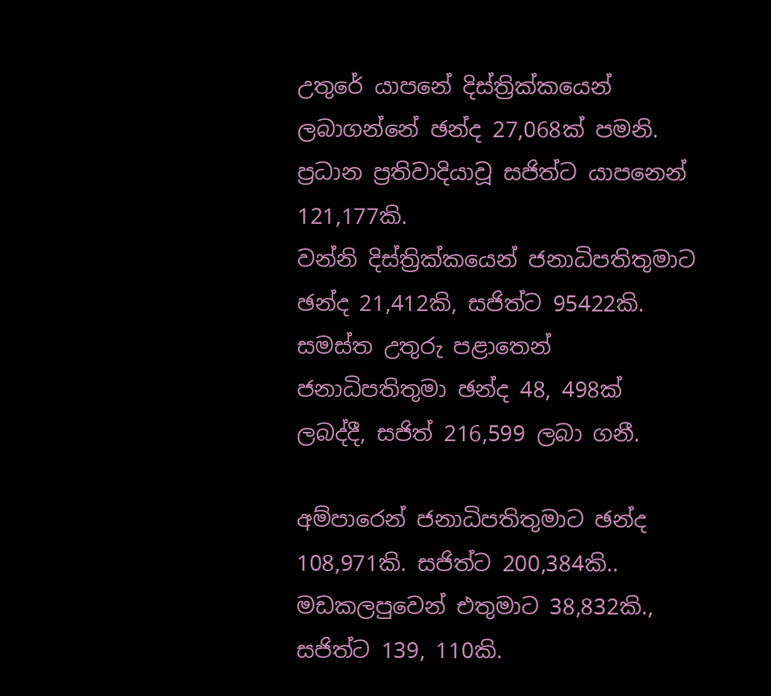උතුරේ යාපනේ දිස්ත්‍රික්කයෙන් ලබාගන්නේ ඡන්ද 27,068ක් පමනි. ප්‍රධාන ප්‍රතිවාදියාවූ සජිත්ට යාපනෙන් 121,177කි.
වන්නි දිස්ත්‍රික්කයෙන් ජනාධිපතිතුමාට ඡන්ද 21,412කි, සජිත්ට 95422කි.
සමස්ත උතුරු පළාතෙන් ජනාධිපතිතුමා ඡන්ද 48, 498ක් ලබද්දී, සජිත් 216,599 ලබා ගනී.

අම්පාරෙන් ජනාධිපතිතුමාට ඡන්ද 108,971කි. සජිත්ට 200,384කි..
මඩකලපුවෙන් එතුමාට 38,832කි., සජිත්ට 139, 110කි.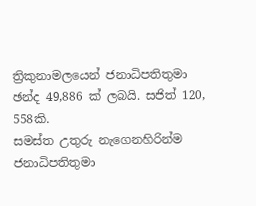ත්‍රිකුනාමලයෙන් ජනාධිපතිතුමා ඡන්ද 49,886 ක් ලබයි. සජිත් 120, 558කි.
සමස්ත උතුරු නැගෙනහිරින්ම ජනාධිපතිතුමා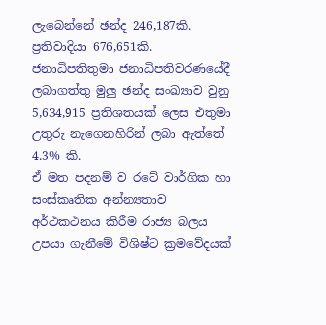ලැබෙන්නේ ඡන්ද 246,187කි. ප්‍රතිවාදියා 676,651කි.
ජනාධිපතිතුමා ජනාධිපතිවරණයේදී ලබාගත්තු මුලු ඡන්ද සංඛ්‍යාව වුනු 5,634,915 ප්‍රතිශතයක් ලෙස එතුමා උතුරු නැගෙනහිරින් ලබා ඇත්තේ 4.3% කි.
ඒ මත පදනම් ව රටේ වාර්ගික හා සංස්කෘතික අන්න්‍යතාව අර්ථකථනය කිරීම රාජ්‍ය බලය උපයා ගැනීමේ විශිෂ්ට ක්‍රමවේදයක්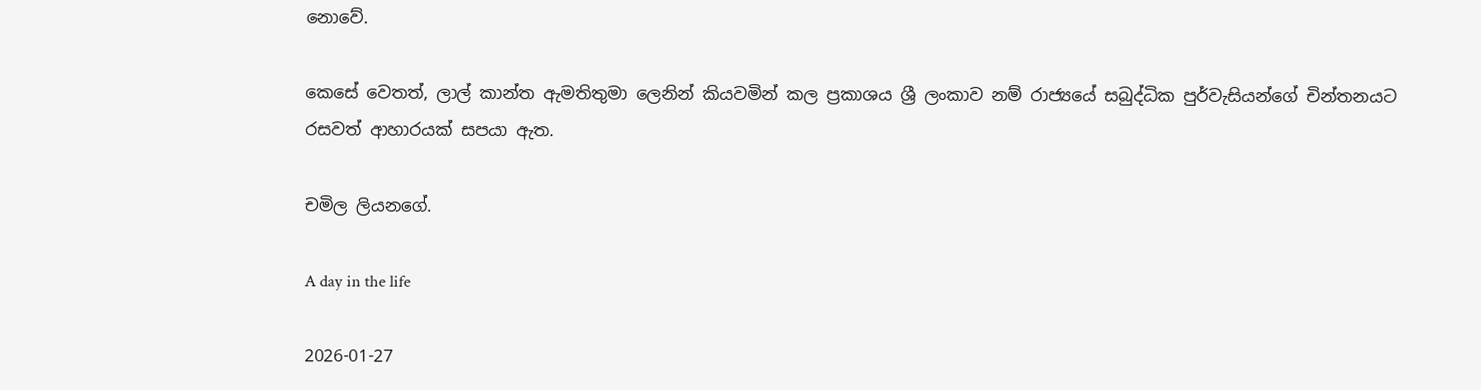නොවේ.

කෙසේ වෙතත්, ලාල් කාන්ත ඇමතිතුමා ලෙනින් කියවමින් කල ප්‍රකාශය ශ්‍රී ලංකාව නම් රාජ්‍යයේ සබුද්ධික පුර්වැසියන්ගේ චින්තනයට රසවත් ආහාරයක් සපයා ඇත.

චමිල ලියනගේ.

A day in the life

2026-01-27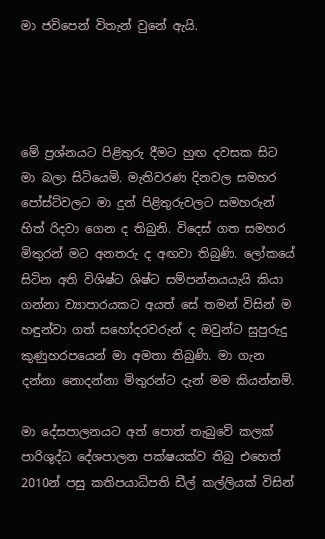මා ජවිපෙන් විතැන් වුනේ ඇයි.




මේ ප්‍රශ්නයට පිළිතුරු දීමට හුඟ දවසක සිට මා බලා සිටියෙමි. මැතිවරණ දිනවල සමහර පෝස්ට්වලට මා දුන් පිළිතුරුවලට සමහරුන් හිත් රිදවා ගෙන ද තිබුනි. විදෙස් ගත සමහර මිතුරන් මට අනතරු ද අඟවා තිබුණි. ලෝකයේ සිටින අති විශිෂ්ට ශිෂ්ට සම්පන්නයයැයි කියා ගන්නා ව්‍යාපාරයකට අයත් සේ තමන් විසින් ම හඳුන්වා ගත් සහෝදරවරුන් ද ඔවුන්ට සුපුරුදු කුණුහරපයෙන් මා අමතා තිබුණි. මා ගැන දන්නා නොදන්නා මිතුරන්ට දැන් මම කියන්නම්.

මා දේසපාලනයට අත් පොත් තැබුවේ කලක් පාරිශුද්ධ දේශපාලන පක්ෂයක්ව තිබු එහෙත් 2010න් පසු කතිපයාධිපති ඩීල් කල්ලියක් විසින්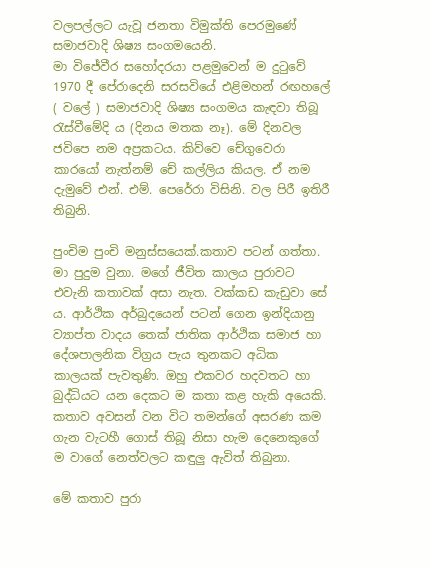වලපල්ලට යැවූ ජනතා විමුක්ති පෙරමුණේ සමාජවාදි ශිෂ්‍ය සංගමයෙනි.
මා විජේවීර සහෝදරයා පළමුවෙන් ම දුටුවේ 1970 දී පේරාදෙනි සරසවියේ එළිමහන් රඟහලේ ( වලේ ) සමාජවාදි ශිෂ්‍ය සංගමය කැඳවා තිබූ රැස්වීමේදි ය (දිනය මතක නෑ). මේ දිනවල ජවිපෙ නම අප්‍රකටය. කිව්වෙ චේගුවෙරා කාරයෝ නැත්නම් චේ කල්ලිය කියල. ඒ නම දැමුවේ එන්. එම්. පෙරේරා විසිනි. වල පිරී ඉතිරී තිබුනි.

පුංචිම පුංචි මනුස්සයෙක්.කතාව පටන් ගත්තා. මා පුදුම වුනා. මගේ ජීවිත කාලය පුරාවට එවැනි කතාවක් අසා නැත. වක්කඩ කැඩුවා සේ ය. ආර්ථික අර්බුදයෙන් පටන් ගෙන ඉන්දියානු ව්‍යාප්ත වාදය තෙක් ජාතික ආර්ථික සමාජ හා දේශපාලනික විග්‍රය පැය තුනකට අධික කාලයක් පැවතුණි. ඔහු එකවර හදවතට හා බුද්ධියට යන දෙකට ම කතා කළ හැකි අයෙකි. කතාව අවසන් වන විට තමන්ගේ අසරණ කම ගැන වැටහී ගොස් තිබූ නිසා හැම දෙනෙකුගේ ම වාගේ නෙත්වලට කඳුලු ඇවිත් තිබුනා.

මේ කතාව පුරා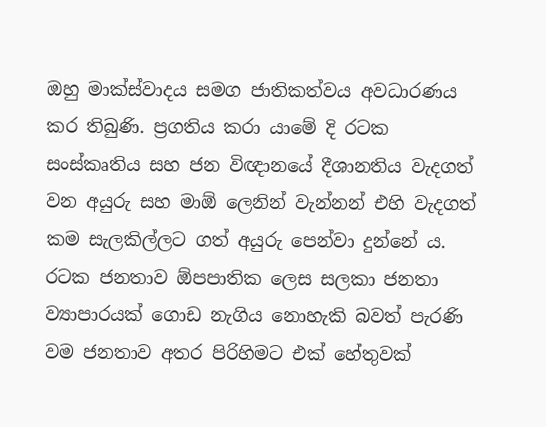ඔහු මාක්ස්වාදය සමග ජාතිකත්වය අවධාරණය කර තිබුණි. ප්‍රගතිය කරා යාමේ දි රටක සංස්කෘතිය සහ ජන විඥානයේ දීශානතිය වැදගත් වන අයුරු සහ මාඕ ලෙනින් වැන්නන් එහි වැදගත් කම සැලකිල්ලට ගත් අයුරු පෙන්වා දුන්නේ ය. රටක ජනතාව ඕපපාතික ලෙස සලකා ජනතා ව්‍යාපාරයක් ගොඩ නැගිය නොහැකි බවත් පැරණි වම ජනතාව අතර පිරිහිමට එක් හේතුවක්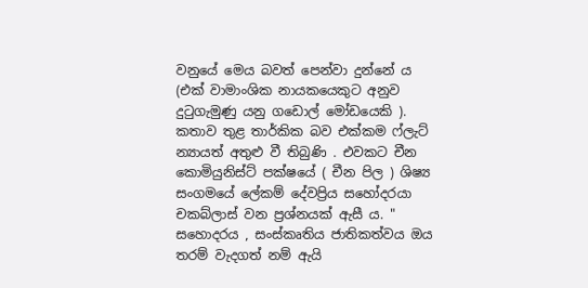වනුයේ මෙය බවත් පෙන්වා දුන්නේ ය (එක් වාමාංශික නායකයෙකුට අනුව දුටුගැමුණු යනු ගඩොල් මෝඩයෙකි ).
කතාව තුළ තාර්කික බව එක්කම ෆ්ලැට් න්‍යායත් අතුළු වී තිබුණි . එවකට චීන කොමියුනිස්ට් පක්ෂයේ ( චීන පිල ) ශිෂ්‍ය සංගමයේ ලේකම් දේවප්‍රිය සහෝදරයා චකබ්ලාස් වන ප්‍රශ්නයක් ඇසී ය. " සහොදරය , සංස්කෘතිය ජාතිකත්වය ඔය තරම් වැදගත් නම් ඇයි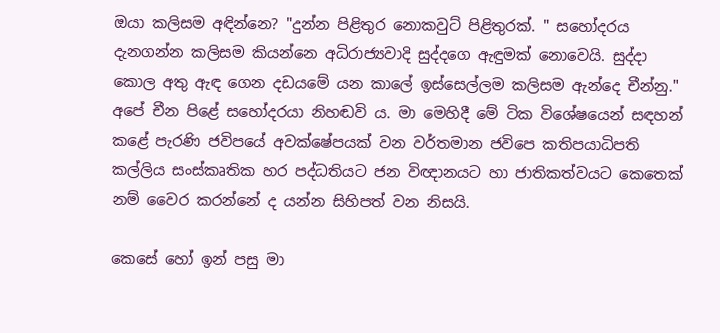ඔයා කලිසම අඳින්නෙ? "දුන්න පිළිතුර නොකවුට් පිළිතුරක්. " සහෝදරය දැනගන්න කලිසම කියන්නෙ අධිරාජ්‍යවාදි සුද්දගෙ ඇඳුමක් නොවෙයි. සුද්දා කොල අතු ඇඳ ගෙන දඩයමේ යන කාලේ ඉස්සෙල්ලම කලිසම ඇන්දෙ චීන්නු."
අපේ චීන පිළේ සහෝදරයා නිහඬවි ය. මා මෙහිදී මේ ටික විශේෂයෙන් සඳහන් කළේ පැරණි ජවිපයේ අවක්ෂේපයක් වන වර්තමාන ජවිපෙ කතිපයාධිපති කල්ලිය සංස්කෘතික හර පද්ධතියට ජන විඥානයට හා ජාතිකත්වයට කෙතෙක් නම් වෛර කරන්නේ ද යන්න සිහිපත් වන නිසයි.

කෙසේ හෝ ඉන් පසු මා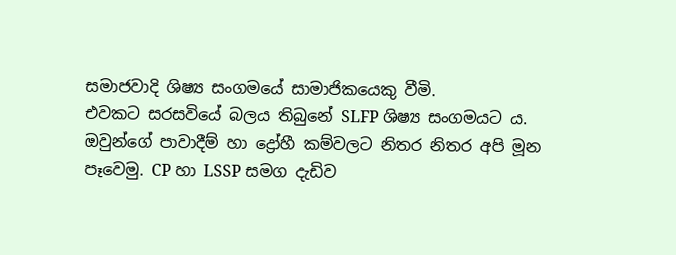සමාජවාදි ශිෂ්‍ය සංගමයේ සාමාජිකයෙකු වීමි.
එවකට සරසවියේ බලය තිබුනේ SLFP ශිෂ්‍ය සංගමයට ය. ඔවුන්ගේ පාවාදීම් හා ද්‍රෝහී කම්වලට නිතර නිතර අපි මූන පෑවෙමු. CP හා LSSP සමග දැඩිව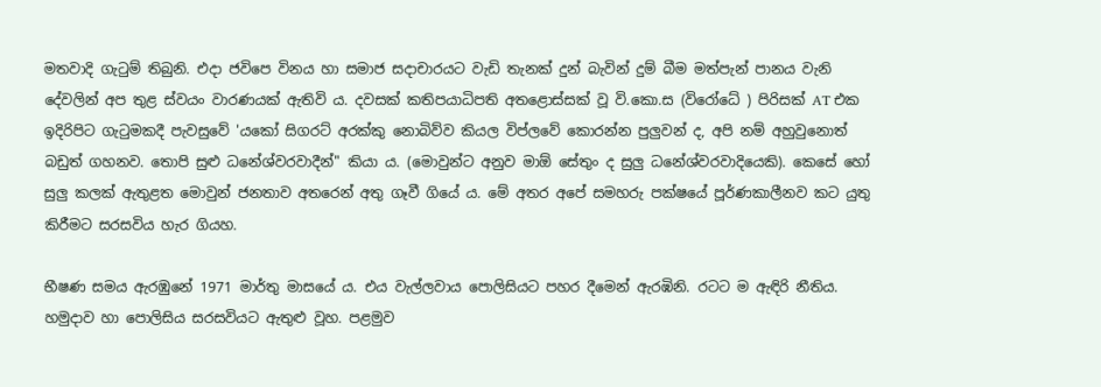මතවාදි ගැටුම් තිබුනි. එදා ජවිපෙ විනය හා සමාජ සදාචාරයට වැඩි තැනක් දුන් බැවින් දුම් බීම මත්පැන් පානය වැනි දේවලින් අප තුළ ස්වයං වාරණයක් ඇතිවි ය. දවසක් කතිපයාධිපති අතළොස්සක් වූ වි.කො.ස (විරෝධේ ) පිරිසක් AT එක ඉදිරිපිට ගැටුමකදී පැවසුවේ 'යකෝ සිගරට් අරක්කු නොබිව්ව කියල විප්ලවේ කොරන්න පුලුවන් ද, අපි නම් අහුවුනොත් බඩුත් ගහනව. තොපි සුළු ධනේශ්වරවාදීන්" කියා ය. (මොවුන්ට අනුව මාඕ සේතුං ද සුලු ධනේශ්වරවාදියෙකි). කෙසේ හෝ සුලු කලක් ඇතුළත මොවුන් ජනතාව අතරෙන් අතු ගෑවී ගියේ ය. මේ අතර අපේ සමහරු පක්ෂයේ පූර්ණකාලීනව කට යුතු කිරීමට සරසවිය හැර ගියහ.

භීෂණ සමය ඇරඹුනේ 1971 මාර්තු මාසයේ ය. එය වැල්ලවාය පොලිසියට පහර දීමෙන් ඇරඹිනි. රටට ම ඇඳිරි නීතිය. හමුදාව හා පොලිසිය සරසවියට ඇතුළු වූහ. පළමුව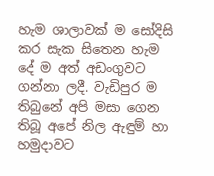හැම ශාලාවක් ම සෝදිසි කර සැක සිතෙන හැම දේ ම අත් අඩංගුවට ගන්නා ලදී. වැඩිපුර ම තිබුනේ අපි මසා ගෙන තිබූ අපේ නිල ඇඳුම් හා හමුදාවට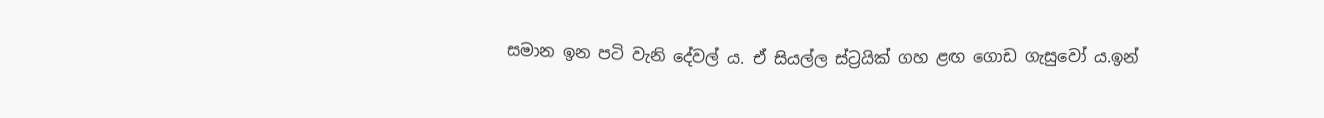සමාන ඉන පටි වැනි දේවල් ය. ඒ සියල්ල ස්ට්‍රයික් ගහ ළඟ ගොඩ ගැසුවෝ ය.ඉන්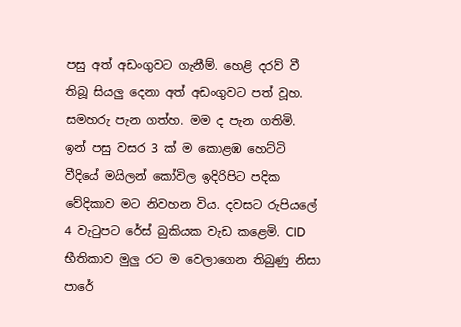පසු අත් අඩංගුවට ගැනීම්. හෙළි දරව් වී තිබූ සියලු දෙනා අත් අඩංගුවට පත් වූහ. සමහරු පැන ගත්හ. මම ද පැන ගතිමි.
ඉන් පසු වසර 3 ක් ම කොළඹ හෙට්ටි වීදියේ මයිලන් කෝවිල ඉදිරිපිට පදික වේදිකාව මට නිවහන විය. දවසට රුපියලේ 4 වැටුපට රේස් බුකියක වැඩ කළෙමි. CID භීතිකාව මුලු රට ම වෙලාගෙන තිබුණු නිසා පාරේ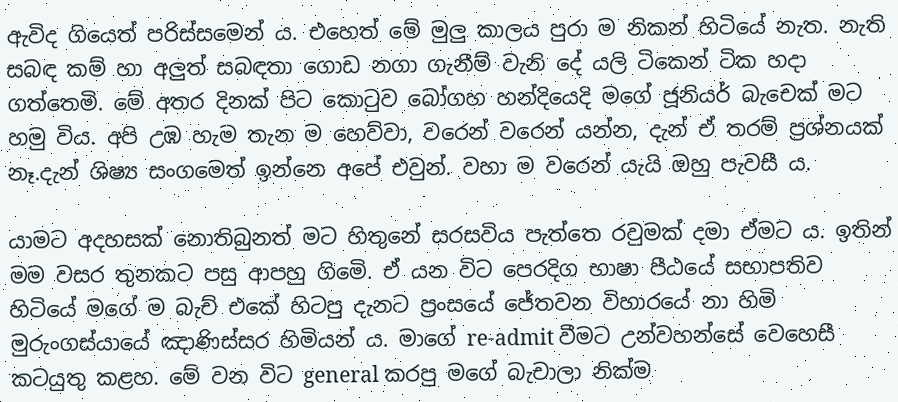ඇවිද ගියෙත් පරිස්සමෙන් ය. එහෙත් මේ මුලු කාලය පුරා ම නිකන් හිටියේ නැත. නැති සබඳ කම් හා අලුත් සබඳතා ගොඩ නගා ගැනීම් වැනි දේ යලි ටිකෙන් ටික හදා ගත්තෙමි. මේ අතර දිනක් පිට කොටුව බෝගහ හන්දියෙදි මගේ ජූනියර් බැචෙක් මට හමු විය. අපි උඹ හැම තැන ම හෙව්වා, වරෙන් වරෙන් යන්න, දැන් ඒ තරම් ප්‍රශ්නයක් නෑ.දැන් ශිෂ්‍ය සංගමෙත් ඉන්නෙ අපේ එවුන්. වහා ම වරෙන් යැයි ඔහු පැවසී ය.

යාමට අදහසක් නොතිබුනත් මට හිතුනේ සරසවිය පැත්තෙ රවුමක් දමා ඒමට ය. ඉතින් මම වසර තුනකට පසු ආපහු ගිමෙි. ඒ යන විට පෙරදිග භාෂා පීඨයේ සභාපතිව හිටියේ මගේ ම බැච් එකේ හිටපු දැනට ප්‍රංසයේ ජේතවන විහාරයේ නා හිමි මුරුංගස්යායේ ඤාණිස්සර හිමියන් ය. මාගේ re-admit වීමට උන්වහන්සේ වෙහෙසී කටයුතු කළහ. මේ වන විට general කරපු මගේ බැචාලා නික්ම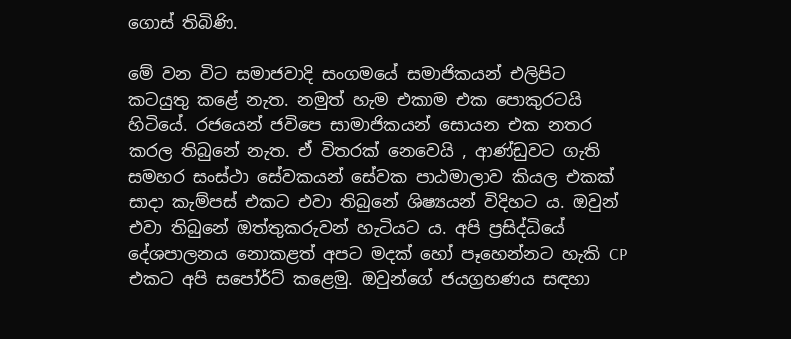ගොස් තිබිණි.

මේ වන විට සමාජවාදි සංගමයේ සමාජිකයන් එලිපිට කටයුතු කළේ නැත. නමුත් හැම එකාම එක පොකුරටයි හිටියේ. රජයෙන් ජවිපෙ සාමාජිකයන් සොයන එක නතර කරල තිබුනේ නැත. ඒ විතරක් නෙවෙයි , ආණ්ඩුවට ගැති සමහර සංස්ථා සේවකයන් සේවක පාඨමාලාව කියල එකක් සාදා කැම්පස් එකට එවා තිබුනේ ශිෂ්‍යයන් විදිහට ය. ඔවුන් එවා තිබුනේ ඔත්තුකරුවන් හැටියට ය. අපි ප්‍රසිද්ධියේ දේශපාලනය නොකළත් අපට මදක් හෝ පෑහෙන්නට හැකි CP එකට අපි සපෝර්ට් කළෙමු. ඔවුන්ගේ ජයග්‍රහණය සඳහා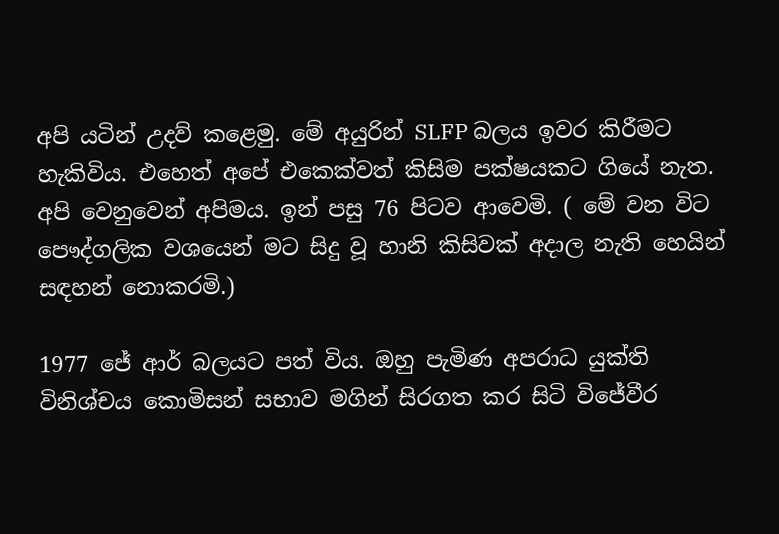අපි යටින් උදව් කළෙමු. මේ අයුරින් SLFP බලය ඉවර කිරීමට හැකිවිය. එහෙත් අපේ එකෙක්වත් කිසිම පක්ෂයකට ගියේ නැත. අපි වෙනුවෙන් අපිමය. ඉන් පසු 76 පිටව ආවෙමි. ( මේ වන විට පෞද්ගලික වශයෙන් මට සිදු වූ හානි කිසිවක් අදාල නැති හෙයින් සඳහන් නොකරමි.)

1977 ජේ ආර් බලයට පත් විය. ඔහු පැමිණ අපරාධ යුක්ති විනිශ්චය කොමිසන් සභාව මගින් සිරගත කර සිටි විජේවීර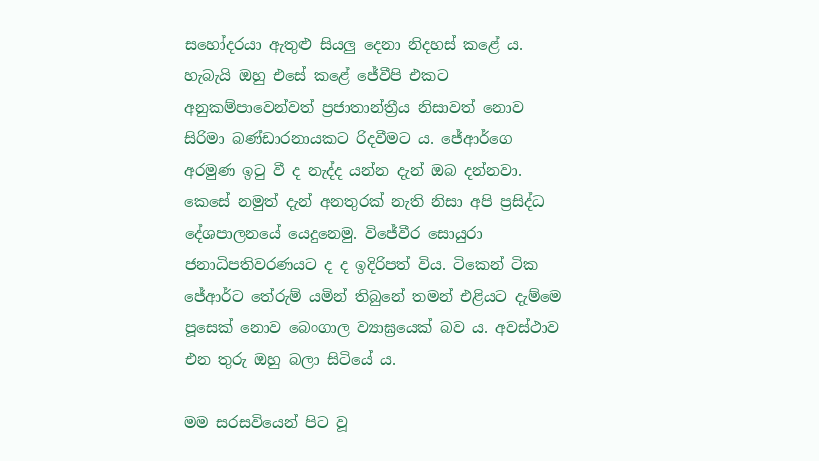සහෝදරයා ඇතුළු සියලු දෙනා නිදහස් කළේ ය. හැබැයි ඔහු එසේ කළේ ජේවීපි එකට අනුකම්පාවෙන්වත් ප්‍රජාතාන්ත්‍රීය නිසාවත් නොව සිරිමා බණ්ඩාරනායකට රිදවීමට ය. ජේආර්ගෙ අරමුණ ඉටු වී ද නැද්ද යන්න දැන් ඔබ දන්නවා. කෙසේ නමුත් දැන් අනතුරක් නැති නිසා අපි ප්‍රසිද්ධ දේශපාලනයේ යෙදුනෙමු. විජේවීර සොයුරා ජනාධිපතිවරණයට ද ද ඉදිරිපත් විය. ටිකෙන් ටික ජේආර්ට තේරුම් යමින් තිබුනේ තමන් එළියට දැම්මෙ පූසෙක් නොව බෙංගාල ව්‍යාඝ්‍රයෙක් බව ය. අවස්ථාව එන තුරු ඔහු බලා සිටියේ ය.

මම සරසවියෙන් පිට වූ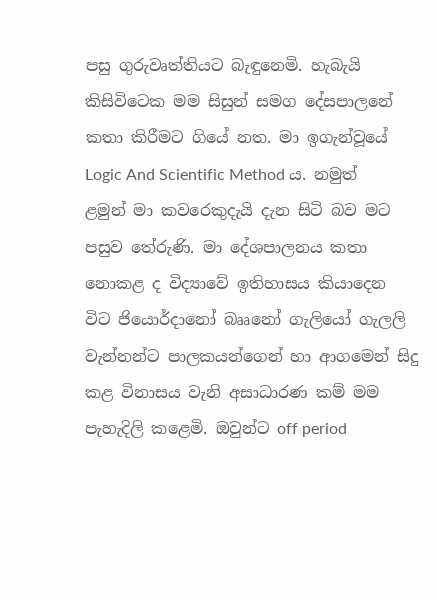පසු ගුරුවෘත්තියට බැඳුනෙමි. හැබැයි කිසිවිටෙක මම සිසුන් සමග දේසපාලනේ කතා කිරීමට ගියේ නත. මා ඉගැන්වූයේ Logic And Scientific Method ය. නමුත් ළමුන් මා කවරෙකුදැයි දැන සිටි බව මට පසුව තේරුණි. මා දේශපාලනය කතා නොකළ ද විද්‍යාවේ ඉතිහාසය කියාදෙන විට ජියොර්දානෝ බෲනෝ ගැලියෝ ගැලලි වැන්නන්ට පාලකයන්ගෙන් හා ආගමෙන් සිදු කළ විනාසය වැනි අසාධාරණ කම් මම පැහැදිලි කළෙමි. ඔවුන්ට off period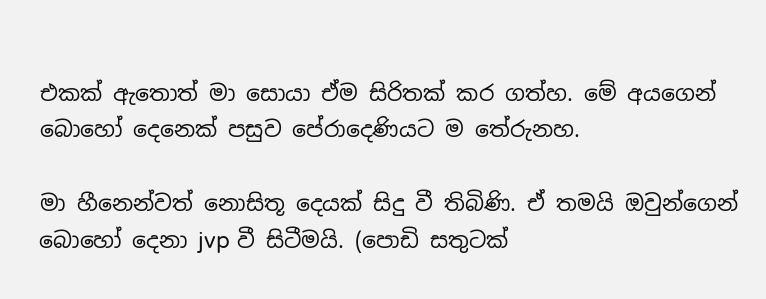එකක් ඇතොත් මා සොයා ඒම සිරිතක් කර ගත්හ. මේ අයගෙන් බොහෝ දෙනෙක් පසුව පේරාදෙණියට ම තේරුනහ.

මා හීනෙන්වත් නොසිතූ දෙයක් සිදු වී තිබිණි. ඒ තමයි ඔවුන්ගෙන් බොහෝ දෙනා jvp වී සිටීමයි. (පොඩි සතුටක්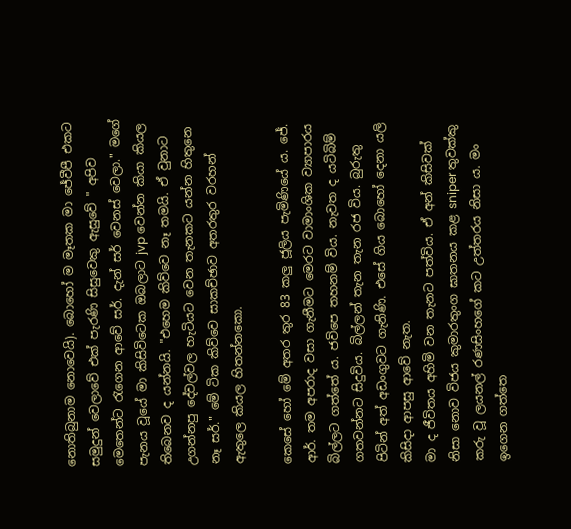නොතිබුනාම නොවෙයි). බොහෝ ම මෑතක මා ජේවීපී එකට සමුදුන් වෙලාවේ එක් පැරණි සිසුවෙකු ඇසුවේ " අපිව මෙතෙන්ට රැගෙන ආවේ සර්. දැන් සර් වෙනස් වෙලා." මගේ පැනය වූයේ මා කිසිවිටෙක ඔබලාට jvp වෙන්න කියා කියල තිබෙනව ද යන්නයි. "එහෙම කිව්වෙ නෑ තමයි. ඒ වුනාට උගන්නපු දේවල්වල හැටියට වෙන තැනකට යන්න හිතුනෙ නෑ සර්." මේ ටික කිව්වෙ සාකච්ඡාව අතරතුර වරහන් ඇතුලෙ කියල හිතන්නකො.

කෙසේ හෝ මේ අතර තුර 83 කලු ජූලිය පැමිණියේ ය. ජේ. ආර්. තම අපරාද වසා ගැනීමට මෙරට වාමාංශික ව්‍යාපාරය බිල්ලට ගත්තේ ය. ජවිපෙ තහනම් විය. නැවත ද යටිබිම් ගතවන්නට සිදුවිය. බිල්ලන් තැන තැන රජ විය. බුරුතු පිටින් අත් අඩංගුවට ගැනිණි. එසේ ගිය බොහෝ දෙනා යලි කිසිදා ආපසු ආවේ නැත.
මා ද ජීවිතය අහිමි වන තැනට පත්විය. ඒ අන් කිසිවක් නිසා නොව විජය කුමාරතුංග ඝාතනය කළ sniper තුවක්කු කරු වූ ලයනල් රණසිංහගේ කට උත්තරය නිසා ය. මං ඉගෙන ගත්තෙ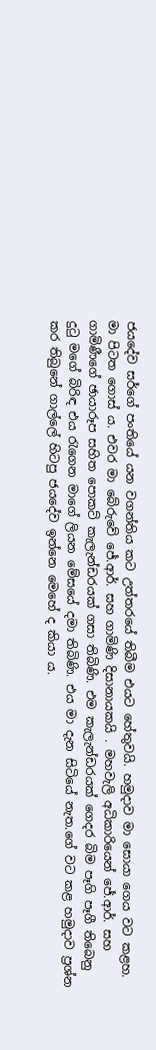ජයදේව සර්ගේ පංතියේ යන වගන්තිය කට උත්තරයේ තිබීම එයට හේතුවයි. හමුදාව මා සොයා ගෙය වට කළහ. මා පිටත ගොස් ය. එවර මා බේරුවේ ජේ.ආර්. සහ ගාමිණි දිසානායකයි . මහවැලි අධිකාරියෙන් ජේ.ආර්. සහ ගාමිණීගේ ඡායාරූප සහිත පොකට් කැලැන්ඩරයක් ගසා තිබිණි. එම කැලැන්ඩරයක් ගෙදර බිම පෑගි පෑගී තිබෙනු දුටු මගේ බිරිඳ එය රැගෙන මාගේ ලියන මේසයේ දමා තිබිණි. එය මා දැන සිටියේ නැත.ගේ වට කළ හමුදාව ප්‍රශ්න කර තිබුනේ ගාල්ලේ හිටපු ජයදේව ඉන්නෙ මෙහේ ද කියා ය.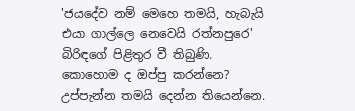'ජයදේව නම් මෙහෙ තමයි, හැබැයි එයා ගාල්ලෙ නෙවෙයි රත්නපුරෙ' බිරිඳගේ පිළිතුර වී තිබුණි. කොහොම ද ඔප්පු කරන්නෙ? උප්පැන්න තමයි දෙන්න තියෙන්නෙ.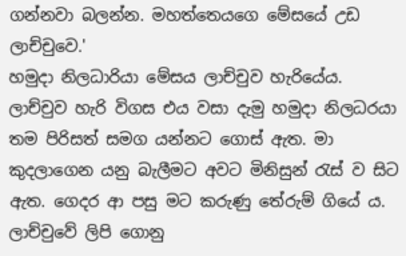ගන්නවා බලන්න. මහත්තෙයගෙ මේසයේ උඩ ලාච්චුවෙ.'
හමුදා නිලධාරියා මේසය ලාච්චුව හැරියේය. ලාච්චුව හැරි විගස එය වසා දැමු හමුදා නිලධරයා තම පිරිසත් සමග යන්නට ගොස් ඇත. මා කුදලාගෙන යනු බැලීමට අවට මිනිසුන් රැස් ව සිට ඇත. ගෙදර ආ පසු මට කරුණු තේරුම් ගියේ ය. ලාච්චුවේ ලිපි ගොනු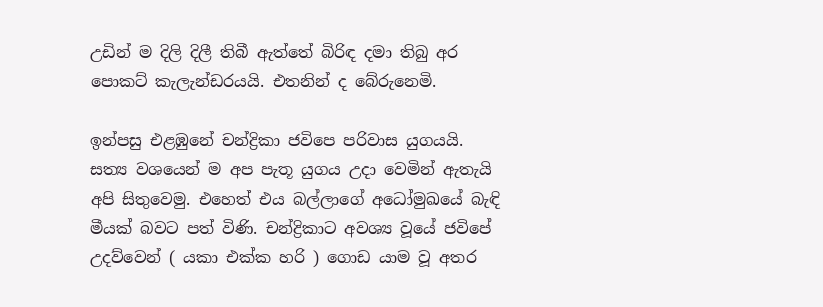උඩින් ම දිලි දිලී තිබී ඇත්තේ බිරිඳ දමා තිබු අර පොකට් කැලැන්ඩරයයි. එතනින් ද බේරුනෙමි.

ඉන්පසු එළඹුනේ චන්ද්‍රිකා ජවිපෙ පරිවාස යුගයයි. සත්‍ය වශයෙන් ම අප පැතූ යුගය උදා වෙමින් ඇතැයි අපි සිතුවෙමු. එහෙත් එය බල්ලාගේ අධෝමුඛයේ බැඳි මීයක් බවට පත් විණි. චන්ද්‍රිකාට අවශ්‍ය වූයේ ජවිපේ උදව්වෙන් ( යකා එක්ක හරි ) ගොඩ යාම වූ අතර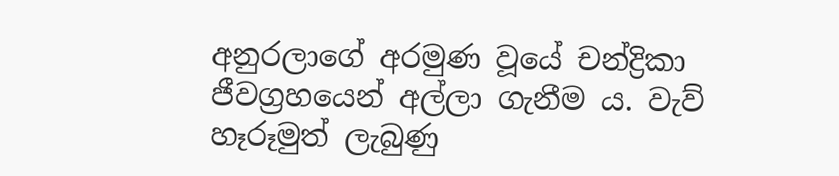අනුරලාගේ අරමුණ වූයේ චන්ද්‍රිකා ජීවග්‍රහයෙන් අල්ලා ගැනීම ය. වැව් හෑරූමුත් ලැබුණු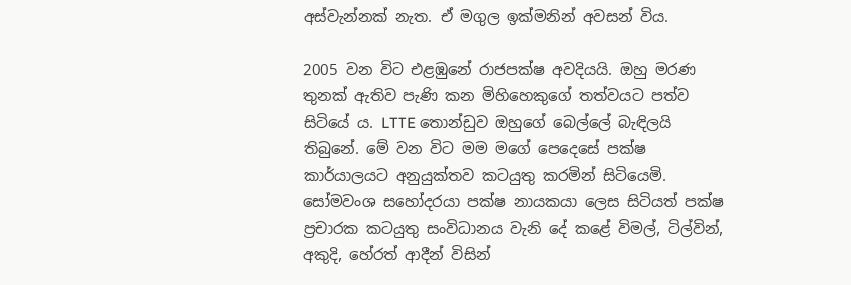අස්වැන්නක් නැත. ඒ මගුල ඉක්මනින් අවසන් විය.

2005 වන විට එළඹුනේ රාජපක්ෂ අවදියයි. ඔහු මරණ තුනක් ඇතිව පැණි කන මිහිහෙකුගේ තත්වයට පත්ව සිටියේ ය. LTTE තොන්ඩුව ඔහුගේ බෙල්ලේ බැඳිලයි තිබුනේ. මේ වන විට මම මගේ පෙදෙසේ පක්ෂ කාර්යාලයට අනුයුක්තව කටයුතු කරමින් සිටියෙමි. සෝමවංශ සහෝදරයා පක්ෂ නායකයා ලෙස සිටියත් පක්ෂ ප්‍රචාරක කටයුතු සංවිධානය වැනි දේ කළේ විමල්, ටිල්වින්, අකුදි, හේරත් ආදීන් විසින්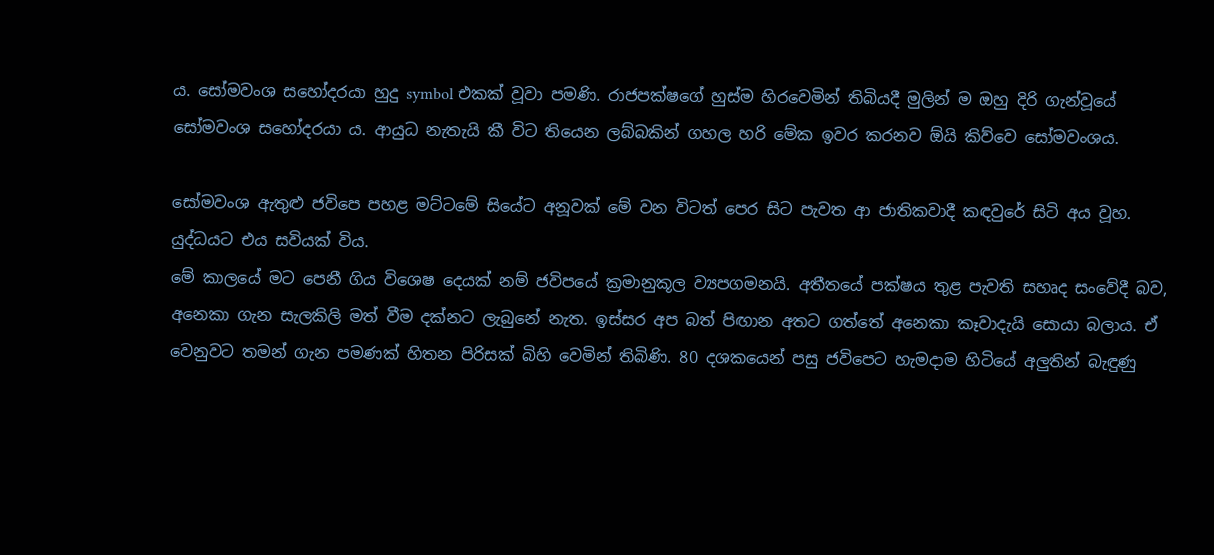ය. සෝමවංශ සහෝදරයා හුදු symbol එකක් වූවා පමණි. රාජපක්ෂගේ හුස්ම හිරවෙමින් තිබියදී මුලින් ම ඔහු දිරි ගැන්වූයේ සෝමවංශ සහෝදරයා ය. ආයුධ නැතැයි කී විට තියෙන ලබ්බකින් ගහල හරි මේක ඉවර කරනව ඕයි කිව්වෙ සෝමවංශය.

සෝමවංශ ඇතුළු ජවිපෙ පහළ මට්ටමේ සියේට අනූවක් මේ වන විටත් පෙර සිට පැවත ආ ජාතිකවාදී කඳවුරේ සිටි අය වූහ. යුද්ධයට එය සවියක් විය.
මේ කාලයේ මට පෙනී ගිය විශෙෂ දෙයක් නම් ජවිපයේ ක්‍රමානුකූල ව්‍යපගමනයි. අතීතයේ පක්ෂය තුළ පැවති සහෘද සංවේදී බව, අනෙකා ගැන සැලකිලි මත් වීම දක්නට ලැබුනේ නැත. ඉස්සර අප බත් පිඟාන අතට ගත්තේ අනෙකා කෑවාදැයි සොයා බලාය. ඒ වෙනුවට තමන් ගැන පමණක් හිතන පිරිසක් බිහි වෙමින් තිබිණි. 80 දශකයෙන් පසු ජවිපෙට හැමදාම හිටියේ අලුතින් බැඳුණු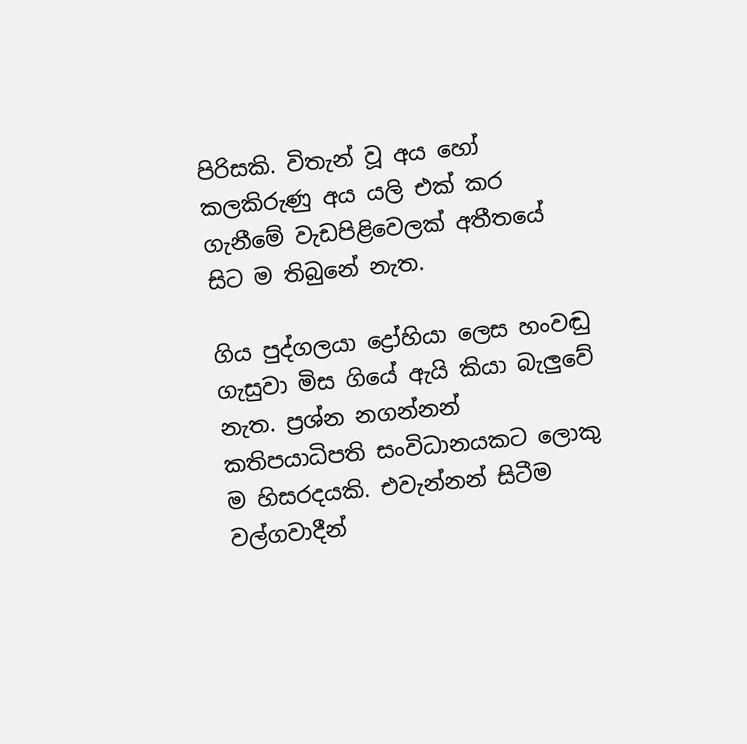පිරිසකි. විතැන් වූ අය හෝ කලකිරුණු අය යලි එක් කර ගැනීමේ වැඩපිළිවෙලක් අතීතයේ සිට ම තිබුනේ නැත.

ගිය පුද්ගලයා ද්‍රෝහියා ලෙස හංවඬු ගැසුවා මිස ගියේ ඇයි කියා බැලුවේ නැත. ප්‍රශ්න නගන්නන් කතිපයාධිපති සංවිධානයකට ලොකු ම හිසරදයකි. එවැන්නන් සිටීම වල්ගවාදීන්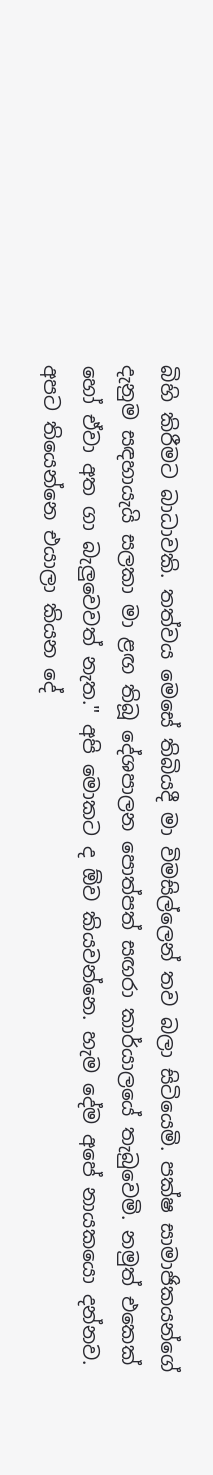බිහි කිරීමට බාධාවකි. තත්වය මෙසේ තිබියදී මා විමසිල්ලෙන් තව බලා සිටියෙමි. පක්ෂ සාමාජිකයන්ගේ දැනුම සඳහායැයි සලකා මා ළඟ තිබූ දේශපාලන පොත්පත් සඟරා කාර්යාලයේ තැබුවෙමි. නමුත් එකෙක් හෝ ඒවා අත ගා බැලුවෙවත් නැත." අපි මොකට ද ඕව කියවන්නෙ. හැම දේම අපේ නායකයො දන්නව. අපට තියෙන්නෙ එයාලා කියන දේ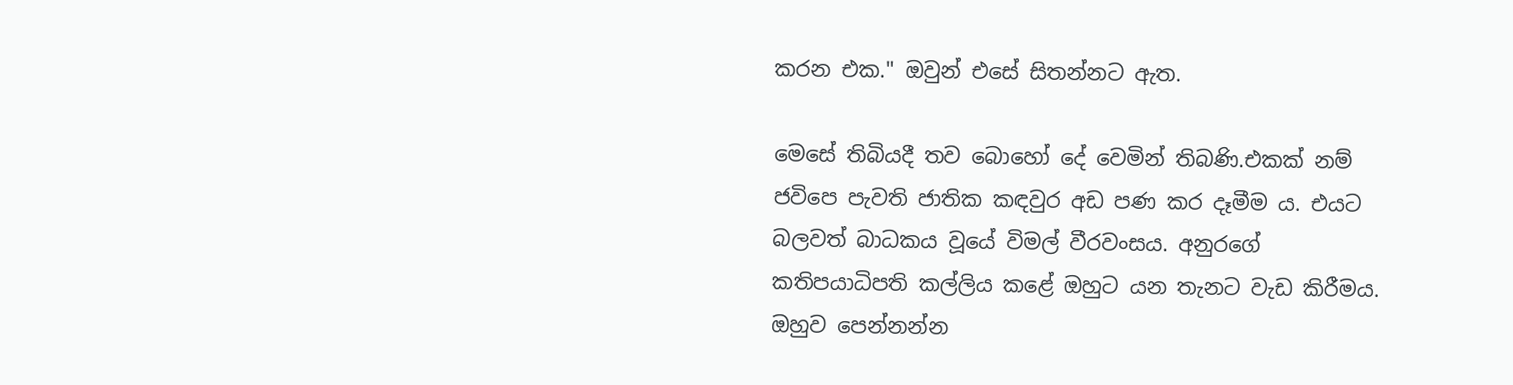කරන එක." ඔවුන් එසේ සිතන්නට ඇත.

මෙසේ තිබියදී තව බොහෝ දේ වෙමින් තිබණි.එකක් නම් ජවිපෙ පැවති ජාතික කඳවුර අඩ පණ කර දෑමීම ය. එයට බලවත් බාධකය වූයේ විමල් වීරවංසය. අනුරගේ කතිපයාධිපති කල්ලිය කළේ ඔහුට යන තැනට වැඩ කිරීමය. ඔහුව පෙන්නන්න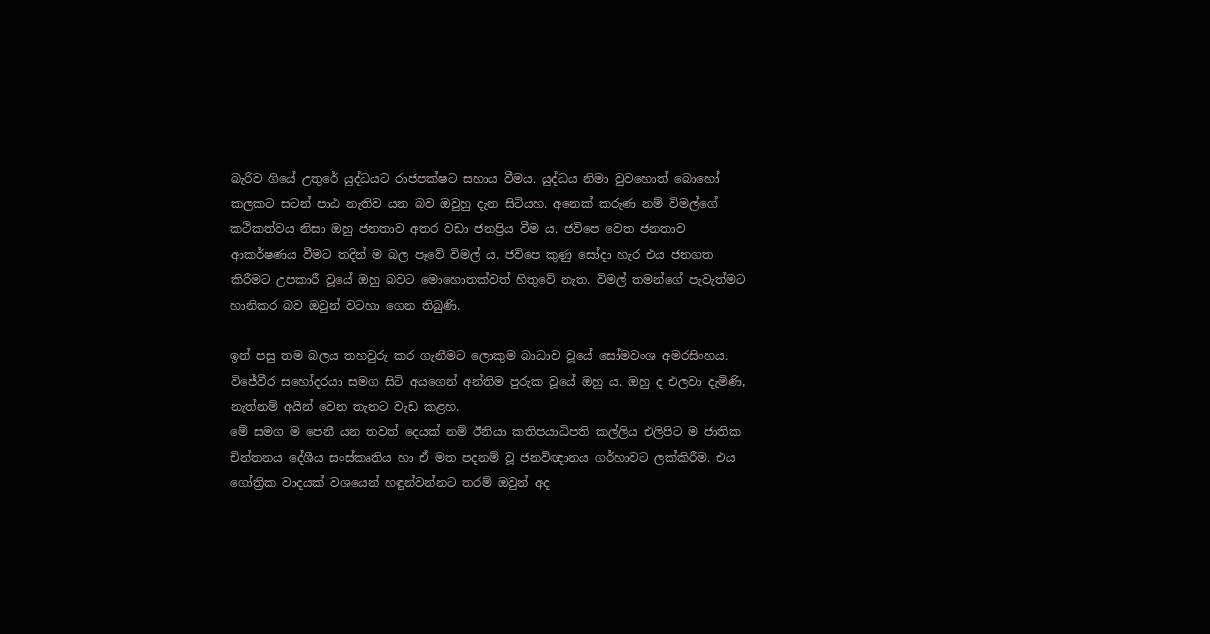බැරිව ගියේ උතුරේ යුද්ධයට රාජපක්ෂට සහාය වීමය. යුද්ධය නිමා වුවහොත් බොහෝ කලකට සටන් පාඨ නැතිව යන බව ඔවුහු දැන සිටියහ. අනෙක් කරුණ නම් විමල්ගේ කථිකත්වය නිසා ඔහු ජනතාව අතර වඩා ජනප්‍රිය වීම ය. ජවිපෙ වෙත ජනතාව ආකර්ෂණය වීමට තදින් ම බල පෑවේ විමල් ය. ජවිපෙ කුණු සෝදා හැර එය ජනගත කිරීමට උපකාරී වූයේ ඔහු බවට මොහොතක්වත් හිතුවේ නැත. විමල් තමන්ගේ පැවැත්මට හානිකර බව ඔවුන් වටහා ගෙන තිබුණි.

ඉන් පසු තම බලය තහවුරු කර ගැනීමට ලොකුම බාධාව වූයේ සෝමවංශ අමරසිංහය. විජේවීර සහෝදරයා සමග සිටි අයගෙන් අන්තිම පුරුක වූයේ ඔහු ය. ඔහු ද එලවා දැමිණි, නැත්නම් අයින් වෙන තැනට වැඩ කළහ.
මේ සමග ම පෙනී යන තවත් දෙයක් නම් ඊනියා කතිපයාධිපති කල්ලිය එලිපිට ම ජාතික චින්තනය දේශීය සංස්කෘතිය හා ඒ මත පදනම් වූ ජනවිඥානය ගර්හාවට ලක්කිරීම. එය ගෝත්‍රික වාදයක් වශයෙන් හඳුන්වන්නට තරම් ඔවුන් අද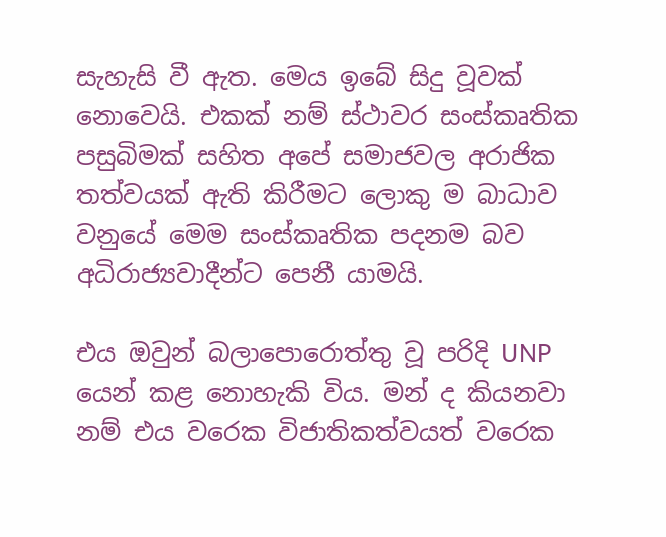සැහැසි වී ඇත. මෙය ඉබේ සිදු වූවක් නොවෙයි. එකක් නම් ස්ථාවර සංස්කෘතික පසුබිමක් සහිත අපේ සමාජවල අරාජික තත්වයක් ඇති කිරීමට ලොකු ම බාධාව වනුයේ මෙම සංස්කෘතික පදනම බව අධිරාජ්‍යවාදීන්ට පෙනී යාමයි.

එය ඔවුන් බලාපොරොත්තු වූ පරිදි UNP යෙන් කළ නොහැකි විය. මන් ද කියනවා නම් එය වරෙක විජාතිකත්වයත් වරෙක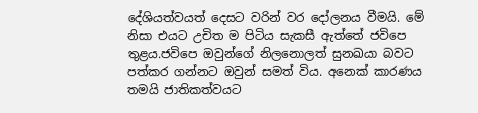දේශියත්වයත් දෙසට වරින් වර දෝලනය වීමයි. මේ නිසා එයට උචිත ම පිටිය සැකසී ඇත්තේ ජවිපෙ තුළය.ජවිපෙ ඔවුන්ගේ නිලනොලත් සුනඛයා බවට පත්කර ගන්නට ඔවුන් සමත් විය. අනෙක් කාරණය තමයි ජාතිකත්වයට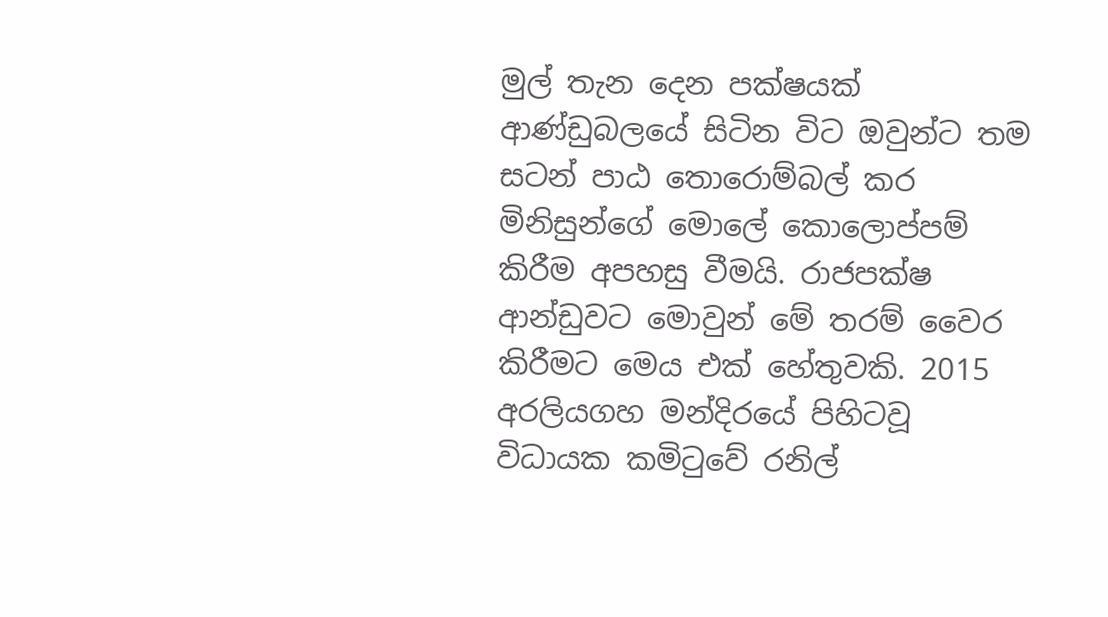මුල් තැන දෙන පක්ෂයක් ආණ්ඩුබලයේ සිටින විට ඔවුන්ට තම සටන් පාඨ තොරොම්බල් කර මිනිසුන්ගේ මොලේ කොලොප්පම් කිරීම අපහසු වීමයි. රාජපක්ෂ ආන්ඩුවට මොවුන් මේ තරම් වෛර කිරීමට මෙය එක් හේතුවකි. 2015 අරලියගහ මන්දිරයේ පිහිටවූ විධායක කමිටුවේ රනිල්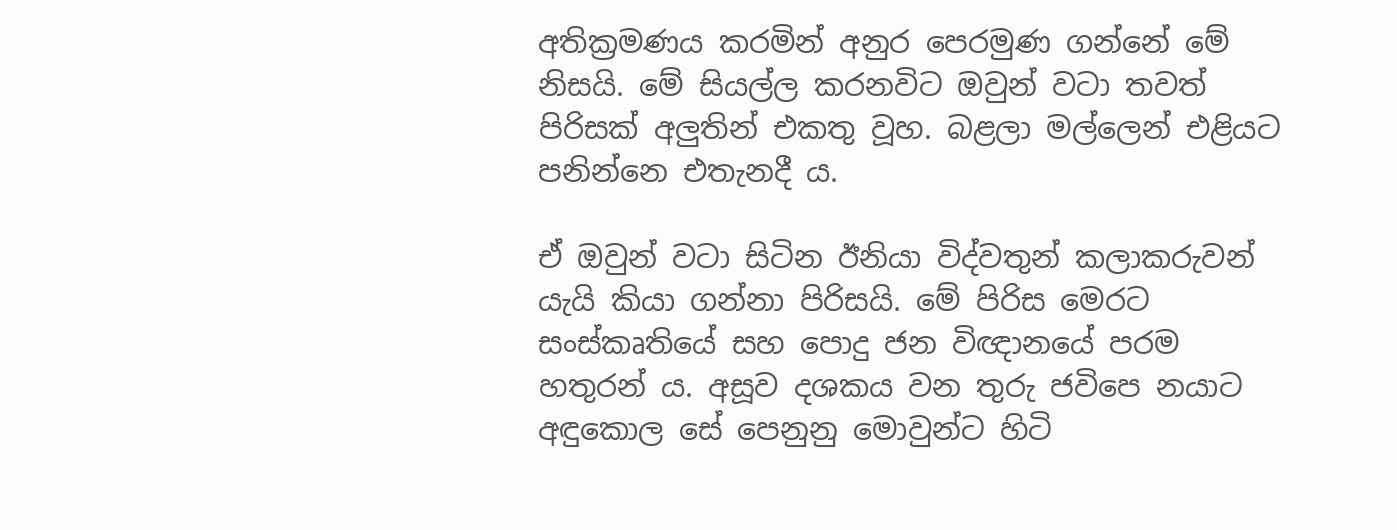අතික්‍රමණය කරමින් අනුර පෙරමුණ ගන්නේ මේ නිසයි. මේ සියල්ල කරනවිට ඔවුන් වටා තවත් පිරිසක් අලුතින් එකතු වූහ. බළලා මල්ලෙන් එළියට පනින්නෙ එතැනදී ය.

ඒ ඔවුන් වටා සිටින ඊනියා විද්වතුන් කලාකරුවන් යැයි කියා ගන්නා පිරිසයි. මේ පිරිස මෙරට සංස්කෘතියේ සහ පොදු ජන විඥානයේ පරම හතුරන් ය. අසූව දශකය වන තුරු ජවිපෙ නයාට අඳුකොල සේ පෙනුනු මොවුන්ට හිටි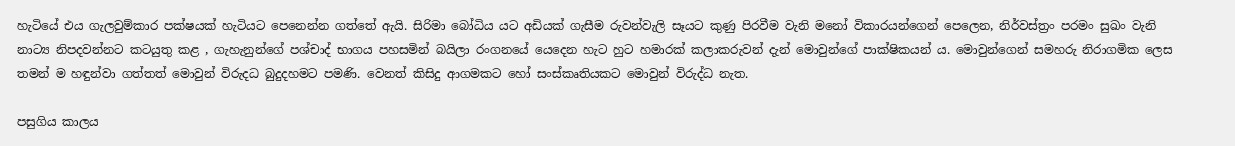හැටියේ එය ගැලවුම්කාර පක්ෂයක් හැටියට පෙනෙන්න ගත්තේ ඇයි. සිරිමා බෝධිය යට අඩියක් ගැසීම රුවන්වැලි සෑයට කුණු පිරවීම වැනි මනෝ විකාරයන්ගෙන් පෙලෙන, නිර්වස්ත්‍රං පරමං සුඛං වැනි නාට්‍ය නිපදවන්නට කටයුතු කළ , ගැහැනුන්ගේ පශ්චාද් භාගය පහසමින් බයිලා රංගනයේ යෙදෙන හැට හුට හමාරක් කලාකරුවන් දැන් මොවුන්ගේ පාක්ෂිකයන් ය. මොවුන්ගෙන් සමහරු නිරාගමික ලෙස තමන් ම හඳුන්වා ගත්තත් මොවුන් විරුදධ බුදුදහමට පමණි. වෙනත් කිසිදු ආගමකට හෝ සංස්කෘතියකට මොවුන් විරුද්ධ නැත.

පසුගිය කාලය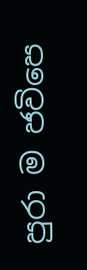පුරා ම ජවිපෙ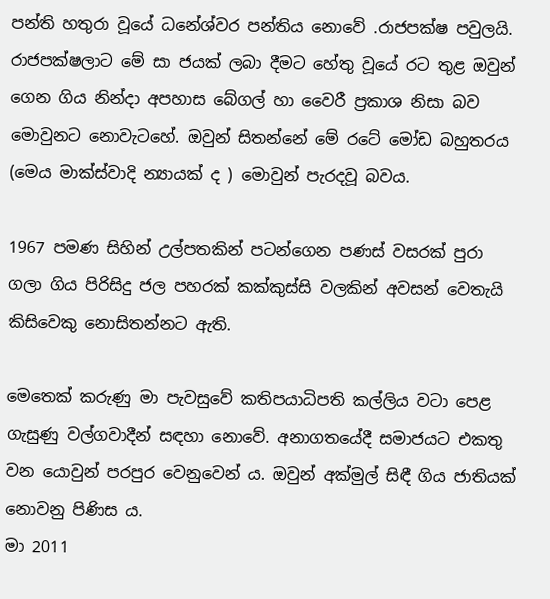පන්ති හතුරා වූයේ ධනේශ්වර පන්තිය නොවේ .රාජපක්ෂ පවුලයි. රාජපක්ෂලාට මේ සා ජයක් ලබා දීමට හේතු වූයේ රට තුළ ඔවුන් ගෙන ගිය නින්දා අපහාස බේගල් හා වෛරී ප්‍රකාශ නිසා බව මොවුනට නොවැටහේ. ඔවුන් සිතන්නේ මේ රටේ මෝඩ බහුතරය (මෙය මාක්ස්වාදි න්‍යායක් ද ) මොවුන් පැරදවූ බවය.

1967 පමණ සිහින් උල්පතකින් පටන්ගෙන පණස් වසරක් පුරා ගලා ගිය පිරිසිදු ජල පහරක් කක්කුස්සි වලකින් අවසන් වෙතැයි කිසිවෙකු නොසිතන්නට ඇති.

මෙතෙක් කරුණු මා පැවසුවේ කතිපයාධිපති කල්ලිය වටා පෙළ ගැසුණු වල්ගවාදීන් සඳහා නොවේ. අනාගතයේදී සමාජයට එකතු වන යොවුන් පරපුර වෙනුවෙන් ය. ඔවුන් අක්මුල් සිඳී ගිය ජාතියක් නොවනු පිණිස ය.
මා 2011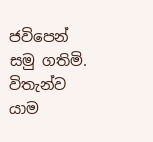ජවිපෙන් සමු ගතිමි. විතැන්ව යාම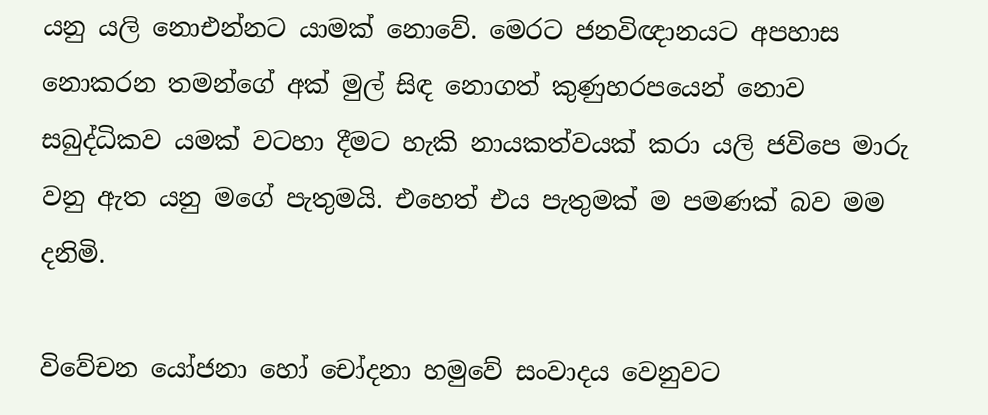යනු යලි නොඑන්නට යාමක් නොවේ. මෙරට ජනවිඥානයට අපහාස නොකරන තමන්ගේ අක් මුල් සිඳ නොගත් කුණුහරපයෙන් නොව සබුද්ධිකව යමක් වටහා දීමට හැකි නායකත්වයක් කරා යලි ජවිපෙ මාරු වනු ඇත යනු මගේ පැතුමයි. එහෙත් එය පැතුමක් ම පමණක් බව මම දනිමි.

විවේචන යෝජනා හෝ චෝදනා හමුවේ සංවාදය වෙනුවට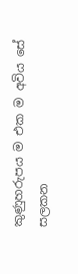කුණුහරුපය ම එක ම අවිය සේ සලකන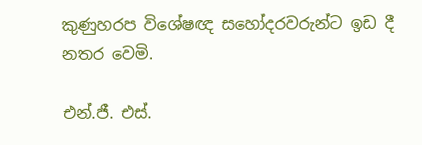කුණුහරප විශේෂඥ සහෝදරවරුන්ට ඉඩ දී නතර වෙමි.

එන්.ජී. එස්.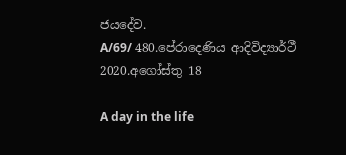ජයදේව.
A/69/ 480.පේරාදෙණිය ආදිවිද්‍යාර්ථී
2020.අගෝස්තු 18

A day in the life